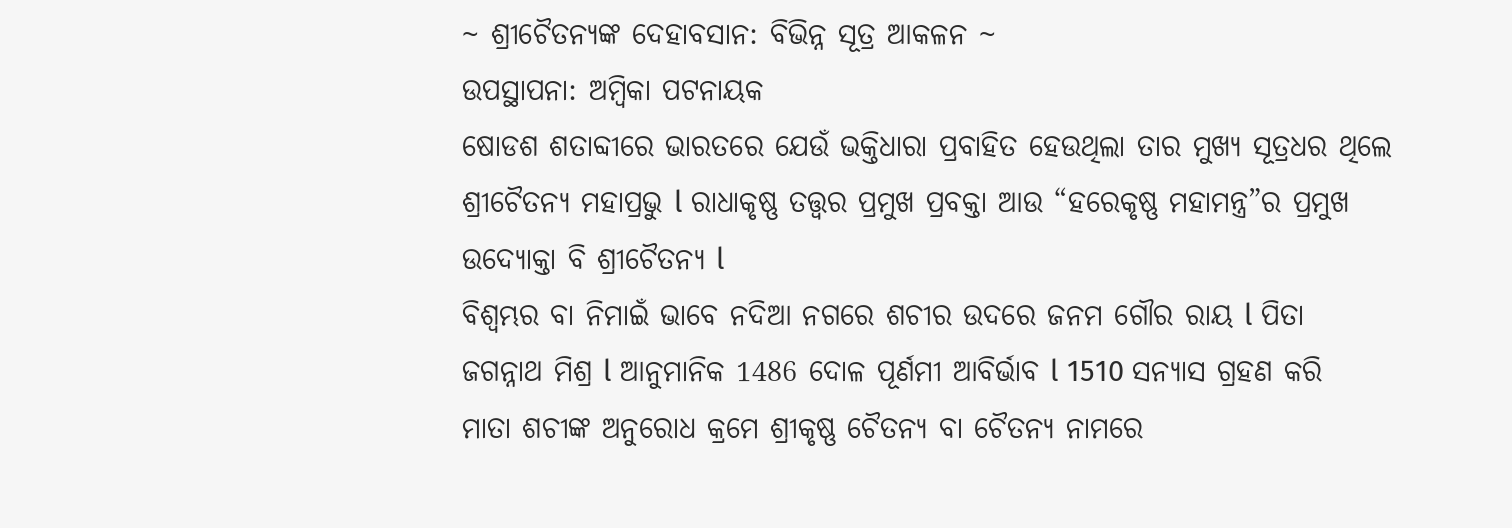~ ଶ୍ରୀଚୈତନ୍ୟଙ୍କ ଦେହାବସାନ: ବିଭିନ୍ନ ସୂତ୍ର ଆକଳନ ~
ଉପସ୍ଥାପନା: ଅମ୍ବିକା ପଟନାୟକ
ଷୋଡଶ ଶତାବ୍ଦୀରେ ଭାରତରେ ଯେଉଁ ଭକ୍ତିଧାରା ପ୍ରବାହିତ ହେଉଥିଲା ତାର ମୁଖ୍ୟ ସୂତ୍ରଧର ଥିଲେ ଶ୍ରୀଚୈତନ୍ୟ ମହାପ୍ରଭୁ l ରାଧାକୃଷ୍ଣ ତତ୍ତ୍ୱର ପ୍ରମୁଖ ପ୍ରବକ୍ତା ଆଉ “ହରେକୃଷ୍ଣ ମହାମନ୍ତ୍ର”ର ପ୍ରମୁଖ ଉଦ୍ୟୋକ୍ତା ବି ଶ୍ରୀଚୈତନ୍ୟ l
ବିଶ୍ୱମ୍ଭର ବା ନିମାଇଁ ଭାବେ ନଦିଆ ନଗରେ ଶଚୀର ଉଦରେ ଜନମ ଗୌର ରାୟ l ପିତା ଜଗନ୍ନାଥ ମିଶ୍ର l ଆନୁମାନିକ 1486 ଦୋଳ ପୂର୍ଣମୀ ଆବିର୍ଭାବ l 1510 ସନ୍ୟାସ ଗ୍ରହଣ କରି ମାତା ଶଚୀଙ୍କ ଅନୁରୋଧ କ୍ରମେ ଶ୍ରୀକୃଷ୍ଣ ଚୈତନ୍ୟ ବା ଚୈତନ୍ୟ ନାମରେ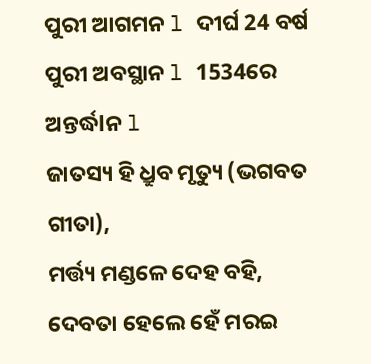ପୁରୀ ଆଗମନ l ଦୀର୍ଘ 24 ବର୍ଷ ପୁରୀ ଅବସ୍ଥାନ l 1534ରେ ଅନ୍ତର୍ଦ୍ଧlନ l
ଜାତସ୍ୟ ହି ଧ୍ରୁବ ମୃତ୍ୟୁ (ଭଗବତ ଗୀତା),
ମର୍ତ୍ତ୍ୟ ମଣ୍ଡଳେ ଦେହ ବହି,
ଦେବତା ହେଲେ ହେଁ ମରଇ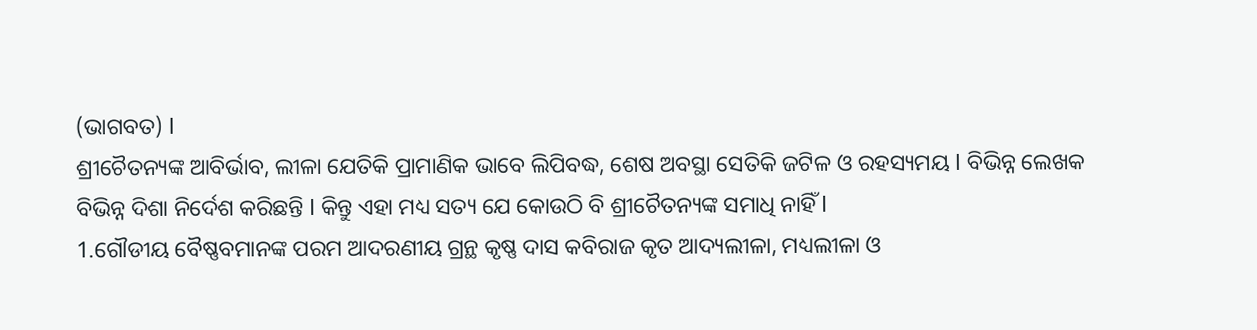(ଭାଗବତ) l
ଶ୍ରୀଚୈତନ୍ୟଙ୍କ ଆବିର୍ଭାବ, ଲୀଳା ଯେତିକି ପ୍ରାମାଣିକ ଭାବେ ଲିପିବଦ୍ଧ, ଶେଷ ଅବସ୍ଥା ସେତିକି ଜଟିଳ ଓ ରହସ୍ୟମୟ l ବିଭିନ୍ନ ଲେଖକ ବିଭିନ୍ନ ଦିଶା ନିର୍ଦେଶ କରିଛନ୍ତି l କିନ୍ତୁ ଏହା ମଧ୍ୟ ସତ୍ୟ ଯେ କୋଉଠି ବି ଶ୍ରୀଚୈତନ୍ୟଙ୍କ ସମାଧି ନାହିଁ l
1.ଗୌଡୀୟ ବୈଷ୍ଣବମାନଙ୍କ ପରମ ଆଦରଣୀୟ ଗ୍ରନ୍ଥ କୃଷ୍ଣ ଦାସ କବିରାଜ କୃତ ଆଦ୍ୟଲୀଳା, ମଧ୍ୟଲୀଳା ଓ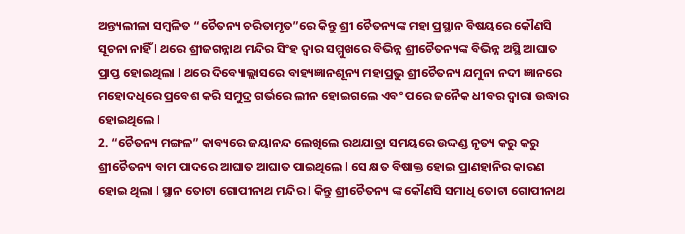ଅନ୍ତ୍ୟଲୀଳା ସମ୍ବଳିତ “ଚୈତନ୍ୟ ଚରିତାମୃତ”ରେ କିନ୍ତୁ ଶ୍ରୀ ଚୈତନ୍ୟଙ୍କ ମହା ପ୍ରସ୍ଥାନ ବିଷୟରେ କୌଣସି ସୂଚନା ନାହିଁ l ଥରେ ଶ୍ରୀଜଗନ୍ନାଥ ମନ୍ଦିର ସିଂହ ଦ୍ୱାର ସମ୍ମୁଖରେ ବିଭିନ୍ନ ଶ୍ରୀଚୈତନ୍ୟଙ୍କ ବିଭିନ୍ନ ଅସ୍ଥି ଆଘାତ ପ୍ରାପ୍ତ ହୋଇଥିଲା l ଥରେ ଦିବ୍ୟୋଲ୍ଲାସରେ ବାହ୍ୟଜ୍ଞାନଶୂନ୍ୟ ମହାପ୍ରଭୁ ଶ୍ରୀଚୈତନ୍ୟ ଯମୁନା ନଦୀ ଜ୍ଞାନରେ ମହୋଦଧିରେ ପ୍ରବେଶ କରି ସମୁଦ୍ର ଗର୍ଭରେ ଲୀନ ହୋଇଗଲେ ଏବଂ ପରେ ଜନୈକ ଧୀବର ଦ୍ୱାରା ଉଦ୍ଧାର ହୋଇଥିଲେ l
2. “ଚୈତନ୍ୟ ମଙ୍ଗଳ” କାବ୍ୟରେ ଜୟାନନ୍ଦ ଲେଖିଲେ ରଥଯାତ୍ରା ସମୟରେ ଉଦ୍ଦଣ୍ଡ ନୃତ୍ୟ କରୁ କରୁ ଶ୍ରୀଚୈତନ୍ୟ ବାମ ପାଦରେ ଆଘାତ ଆଘାତ ପାଇଥିଲେ l ସେ କ୍ଷତ ବିଷାକ୍ତ ହୋଇ ପ୍ରାଣହାନିର କାରଣ ହୋଇ ଥିଲା l ସ୍ଥାନ ତୋଟା ଗୋପୀନାଥ ମନ୍ଦିର l କିନ୍ତୁ ଶ୍ରୀଚୈତନ୍ୟ ଙ୍କ କୌଣସି ସମାଧି ତୋଟା ଗୋପୀନାଥ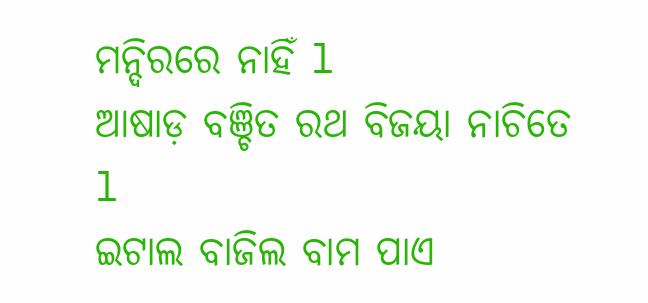ମନ୍ଦିରରେ ନାହିଁ l
ଆଷାଡ଼ ବଞ୍ଚିତ ରଥ ବିଜୟା ନାଚିତେ l
ଇଟାଲ ବାଜିଲ ବାମ ପାଏ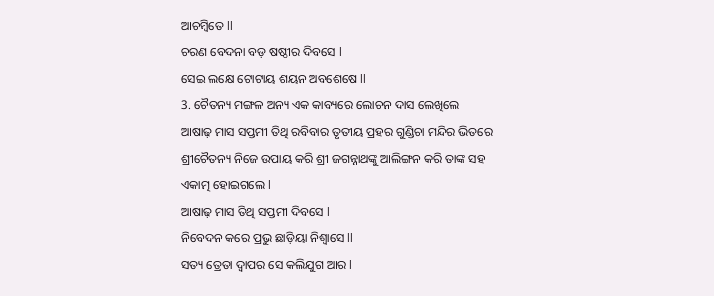ଆଚମ୍ବିତେ ll
ଚରଣ ବେଦନା ବଡ଼ ଷଷ୍ଠୀର ଦିବସେ l
ସେଇ ଲକ୍ଷେ ଟୋଟାୟ ଶୟନ ଅବଶେଷେ ll
3. ଚୈତନ୍ୟ ମଙ୍ଗଳ ଅନ୍ୟ ଏକ କାବ୍ୟରେ ଲୋଚନ ଦାସ ଲେଖିଲେ ଆଷାଢ଼ ମାସ ସପ୍ତମୀ ତିଥି ରବିବାର ତୃତୀୟ ପ୍ରହର ଗୁଣ୍ଡିଚା ମନ୍ଦିର ଭିତରେ ଶ୍ରୀଚୈତନ୍ୟ ନିଜେ ଉପାୟ କରି ଶ୍ରୀ ଜଗନ୍ନାଥଙ୍କୁ ଆଲିଙ୍ଗନ କରି ତାଙ୍କ ସହ ଏକାତ୍ମ ହୋଇଗଲେ l
ଆଷାଢ଼ ମାସ ତିଥି ସପ୍ତମୀ ଦିବସେ l
ନିବେଦନ କରେ ପ୍ରଭୁ ଛାଡ଼ିୟା ନିଶ୍ୱାସେ ll
ସତ୍ୟ ତ୍ରେତା ଦ୍ୱାପର ସେ କଲିଯୁଗ ଆର l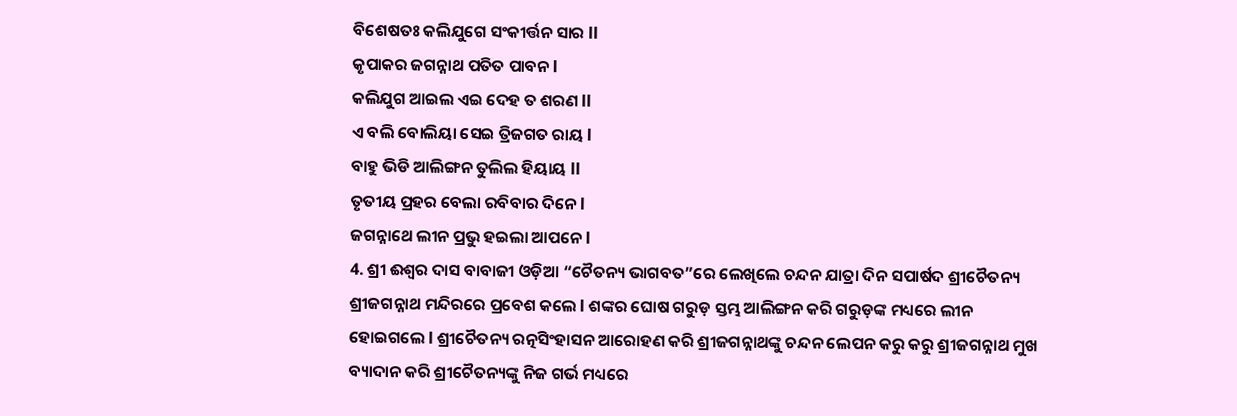ବିଶେଷତଃ କଲିଯୁଗେ ସଂକୀର୍ତ୍ତନ ସାର ll
କୃପାକର ଜଗନ୍ନାଥ ପତିତ ପାବନ l
କଲିଯୁଗ ଆଇଲ ଏଇ ଦେହ ତ ଶରଣ ll
ଏ ବଲି ବୋଲିୟା ସେଇ ତ୍ରିଜଗତ ରାୟ l
ବାହୁ ଭିଡି ଆଲିଙ୍ଗନ ତୁଲିଲ ହିୟାୟ ll
ତୃତୀୟ ପ୍ରହର ବେଲା ରବିବାର ଦିନେ l
ଜଗନ୍ନାଥେ ଲୀନ ପ୍ରଭୁ ହଇଲା ଆପନେ l
4. ଶ୍ରୀ ଈଶ୍ୱର ଦାସ ବାବାଜୀ ଓଡ଼ିଆ “ଚୈତନ୍ୟ ଭାଗବତ”ରେ ଲେଖିଲେ ଚନ୍ଦନ ଯାତ୍ରା ଦିନ ସପାର୍ଷଦ ଶ୍ରୀଚୈତନ୍ୟ ଶ୍ରୀଜଗନ୍ନାଥ ମନ୍ଦିରରେ ପ୍ରବେଶ କଲେ l ଶଙ୍କର ଘୋଷ ଗରୁଡ଼ ସ୍ତମ୍ଭ ଆଲିଙ୍ଗନ କରି ଗରୁଡ଼ଙ୍କ ମଧ୍ୟରେ ଲୀନ ହୋଇଗଲେ l ଶ୍ରୀଚୈତନ୍ୟ ରତ୍ନସିଂହାସନ ଆରୋହଣ କରି ଶ୍ରୀଜଗନ୍ନାଥଙ୍କୁ ଚନ୍ଦନ ଲେପନ କରୁ କରୁ ଶ୍ରୀଜଗନ୍ନାଥ ମୁଖ ବ୍ୟାଦାନ କରି ଶ୍ରୀଚୈତନ୍ୟଙ୍କୁ ନିଜ ଗର୍ଭ ମଧ୍ୟରେ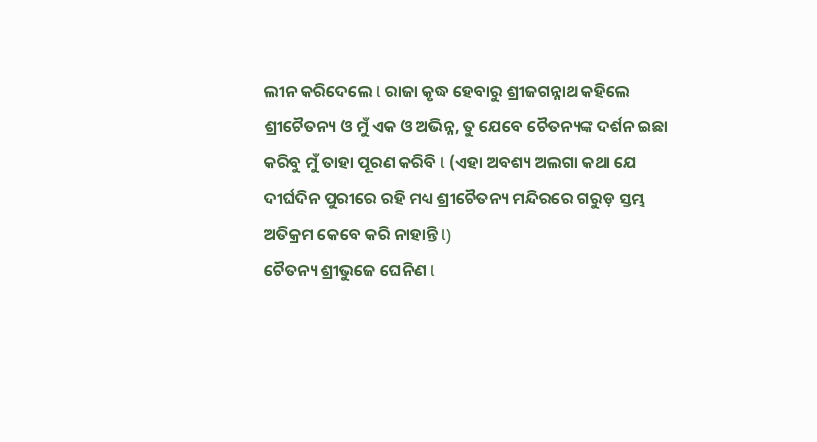ଲୀନ କରିଦେଲେ l ରାଜା କୃଦ୍ଧ ହେବାରୁ ଶ୍ରୀଜଗନ୍ନାଥ କହିଲେ ଶ୍ରୀଚୈତନ୍ୟ ଓ ମୁଁ ଏକ ଓ ଅଭିନ୍ନ, ତୁ ଯେବେ ଚୈତନ୍ୟଙ୍କ ଦର୍ଶନ ଇଛା କରିବୁ ମୁଁ ତାହା ପୂରଣ କରିବି l (ଏହା ଅବଶ୍ୟ ଅଲଗା କଥା ଯେ ଦୀର୍ଘଦିନ ପୁରୀରେ ରହି ମଧ୍ୟ ଶ୍ରୀଚୈତନ୍ୟ ମନ୍ଦିରରେ ଗରୁଡ଼ ସ୍ତମ୍ଭ ଅତିକ୍ରମ କେବେ କରି ନାହାନ୍ତି l)
ଚୈତନ୍ୟ ଶ୍ରୀଭୁଜେ ଘେନିଣ l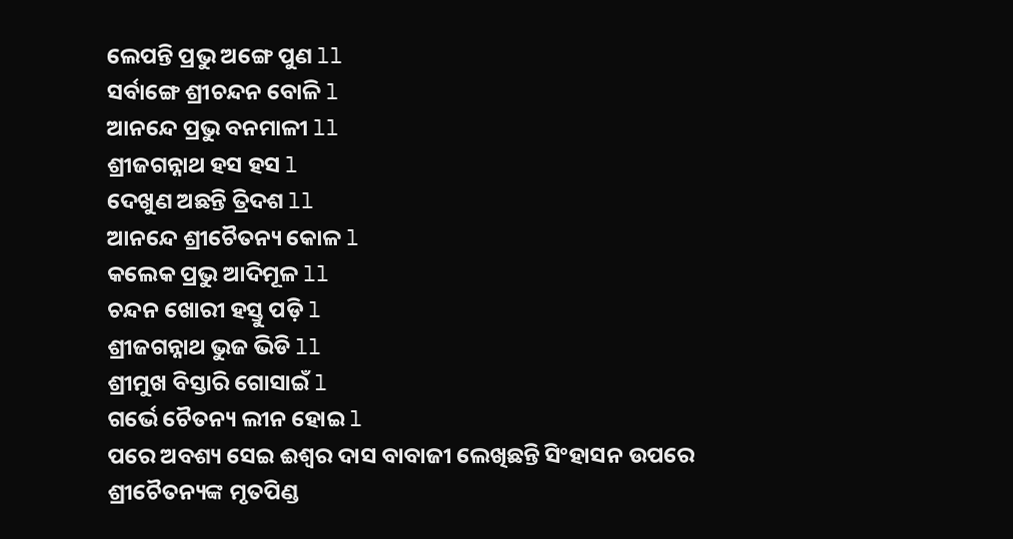ଲେପନ୍ତି ପ୍ରଭୁ ଅଙ୍ଗେ ପୁଣ ll
ସର୍ବାଙ୍ଗେ ଶ୍ରୀଚନ୍ଦନ ବୋଳି l
ଆନନ୍ଦେ ପ୍ରଭୁ ବନମାଳୀ ll
ଶ୍ରୀଜଗନ୍ନାଥ ହସ ହସ l
ଦେଖୁଣ ଅଛନ୍ତି ତ୍ରିଦଶ ll
ଆନନ୍ଦେ ଶ୍ରୀଚୈତନ୍ୟ କୋଳ l
କଲେକ ପ୍ରଭୁ ଆଦିମୂଳ ll
ଚନ୍ଦନ ଖୋରୀ ହସ୍ତୁ ପଡ଼ି l
ଶ୍ରୀଜଗନ୍ନାଥ ଭୁଜ ଭିଡି ll
ଶ୍ରୀମୁଖ ବିସ୍ତାରି ଗୋସାଇଁ l
ଗର୍ଭେ ଚୈତନ୍ୟ ଲୀନ ହୋଇ l
ପରେ ଅବଶ୍ୟ ସେଇ ଈଶ୍ୱର ଦାସ ବାବାଜୀ ଲେଖିଛନ୍ତି ସିଂହାସନ ଉପରେ ଶ୍ରୀଚୈତନ୍ୟଙ୍କ ମୃତପିଣ୍ଡ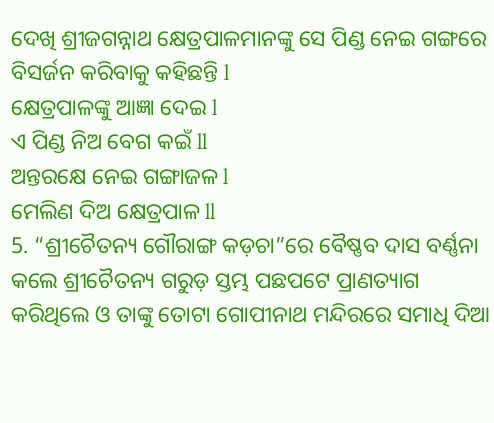ଦେଖି ଶ୍ରୀଜଗନ୍ନାଥ କ୍ଷେତ୍ରପାଳମାନଙ୍କୁ ସେ ପିଣ୍ଡ ନେଇ ଗଙ୍ଗରେ ବିସର୍ଜନ କରିବାକୁ କହିଛନ୍ତି l
କ୍ଷେତ୍ରପାଳଙ୍କୁ ଆଜ୍ଞା ଦେଇ l
ଏ ପିଣ୍ଡ ନିଅ ବେଗ କଇଁ ll
ଅନ୍ତରକ୍ଷେ ନେଇ ଗଙ୍ଗାଜଳ l
ମେଲିଣ ଦିଅ କ୍ଷେତ୍ରପାଳ ll
5. “ଶ୍ରୀଚୈତନ୍ୟ ଗୌରାଙ୍ଗ କଡ଼ଚା”ରେ ବୈଷ୍ଣବ ଦାସ ବର୍ଣ୍ଣନା କଲେ ଶ୍ରୀଚୈତନ୍ୟ ଗରୁଡ଼ ସ୍ତମ୍ଭ ପଛପଟେ ପ୍ରାଣତ୍ୟାଗ କରିଥିଲେ ଓ ତାଙ୍କୁ ତୋଟା ଗୋପୀନାଥ ମନ୍ଦିରରେ ସମାଧି ଦିଆ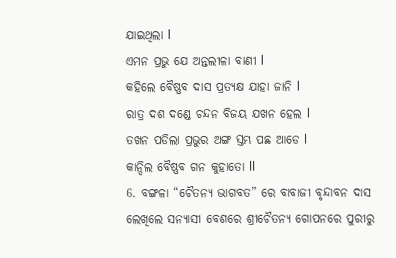ଯାଇଥିଲା l
ଏମନ ପ୍ରଭୁ ଯେ ଅନ୍ତଲୀଳା ବାଣୀ l
କହିଲେ ବୈଷ୍ଣବ ଦାସ ପ୍ରତ୍ୟକ୍ଷ ଯାହା ଜାନି l
ରାତ୍ର ଦଶ ଦଣ୍ଡେ ଚନ୍ଦନ ବିଜୟ ଯଖନ ହେଲ l
ତଖନ ପଡିଲା ପ୍ରଭୁର ଅଙ୍ଗ ସ୍ତମ୍ଭ ପଛ ଆଡେ l
କାନ୍ଦିଲ ବୈଷ୍ଣବ ଗନ କୁହାତୋ ll
6. ବଙ୍ଗଳା “ଚୈତନ୍ୟ ଭାଗବତ” ରେ ବାବାଜୀ ବୃନ୍ଦାବନ ଦାସ ଲେଖିଲେ ସନ୍ୟାସୀ ବେଶରେ ଶ୍ରୀଚୈତନ୍ୟ ଗୋପନରେ ପୁରୀରୁ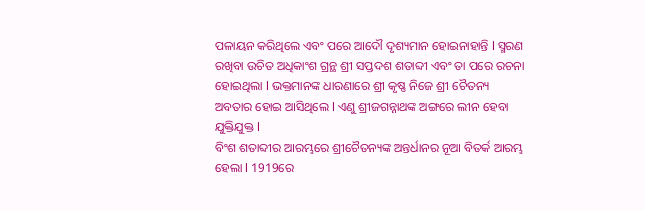ପଳାୟନ କରିଥିଲେ ଏବଂ ପରେ ଆଦୌ ଦୃଶ୍ୟମାନ ହୋଇନାହାନ୍ତି l ସ୍ମରଣ ରଖିବା ଉଚିତ ଅଧିକାଂଶ ଗ୍ରନ୍ଥ ଶ୍ରୀ ସପ୍ତଦଶ ଶତାବ୍ଦୀ ଏବଂ ତା ପରେ ରଚନା ହୋଇଥିଲା l ଭକ୍ତମାନଙ୍କ ଧାରଣାରେ ଶ୍ରୀ କୃଷ୍ଣ ନିଜେ ଶ୍ରୀ ଚୈତନ୍ୟ ଅବତାର ହୋଇ ଆସିଥିଲେ l ଏଣୁ ଶ୍ରୀଜଗନ୍ନାଥଙ୍କ ଅଙ୍ଗରେ ଲୀନ ହେବା ଯୁକ୍ତିଯୁକ୍ତ l
ବିଂଶ ଶତାବ୍ଦୀର ଆରମ୍ଭରେ ଶ୍ରୀଚୈତନ୍ୟଙ୍କ ଅନ୍ତର୍ଧାନର ନୂଆ ବିତର୍କ ଆରମ୍ଭ ହେଲା l 1919ରେ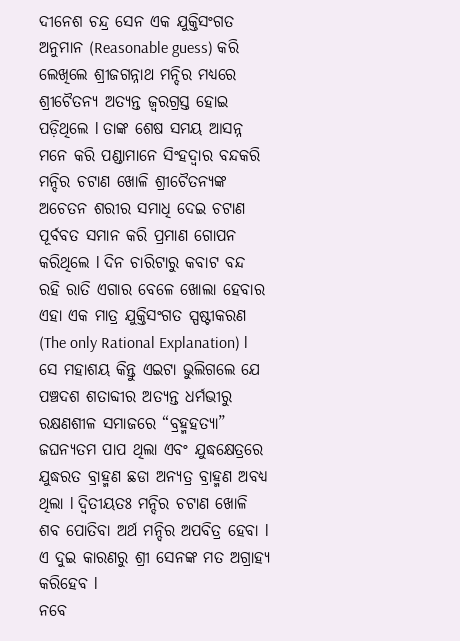ଦୀନେଶ ଚନ୍ଦ୍ର ସେନ ଏକ ଯୁକ୍ତିସଂଗତ ଅନୁମାନ (Reasonable guess) କରି ଲେଖିଲେ ଶ୍ରୀଜଗନ୍ନାଥ ମନ୍ଦିର ମଧ୍ୟରେ ଶ୍ରୀଚୈତନ୍ୟ ଅତ୍ୟନ୍ତ ଜ୍ୱରଗ୍ରସ୍ତ ହୋଇ ପଡ଼ିଥିଲେ l ତାଙ୍କ ଶେଷ ସମୟ ଆସନ୍ନ ମନେ କରି ପଣ୍ଡାମାନେ ସିଂହଦ୍ୱାର ବନ୍ଦକରି ମନ୍ଦିର ଚଟାଣ ଖୋଳି ଶ୍ରୀଚୈତନ୍ୟଙ୍କ ଅଚେତନ ଶରୀର ସମାଧି ଦେଇ ଚଟାଣ ପୂର୍ବବତ ସମାନ କରି ପ୍ରମାଣ ଗୋପନ କରିଥିଲେ l ଦିନ ଚାରିଟାରୁ କବାଟ ବନ୍ଦ ରହି ରାତି ଏଗାର ବେଳେ ଖୋଲା ହେବାର ଏହା ଏକ ମାତ୍ର ଯୁକ୍ତିସଂଗତ ସ୍ପଷ୍ଟୀକରଣ (The only Rational Explanation) l ସେ ମହାଶୟ କିନ୍ତୁ ଏଇଟା ଭୁଲିଗଲେ ଯେ ପଞ୍ଚଦଶ ଶତାବ୍ଦୀର ଅତ୍ୟନ୍ତ ଧର୍ମଭୀରୁ ରକ୍ଷଣଶୀଳ ସମାଜରେ “ବ୍ରହ୍ମହତ୍ୟା” ଜଘନ୍ୟତମ ପାପ ଥିଲା ଏବଂ ଯୁଦ୍ଧକ୍ଷେତ୍ରରେ ଯୁଦ୍ଧରତ ବ୍ରାହ୍ମଣ ଛଡା ଅନ୍ୟତ୍ର ବ୍ରାହ୍ମଣ ଅବଧ୍ୟ ଥିଲା l ଦ୍ଵିତୀୟତଃ ମନ୍ଦିର ଚଟାଣ ଖୋଳି ଶବ ପୋତିବା ଅର୍ଥ ମନ୍ଦିର ଅପବିତ୍ର ହେବା l ଏ ଦୁଇ କାରଣରୁ ଶ୍ରୀ ସେନଙ୍କ ମତ ଅଗ୍ରାହ୍ୟ କରିହେବ l
ନବେ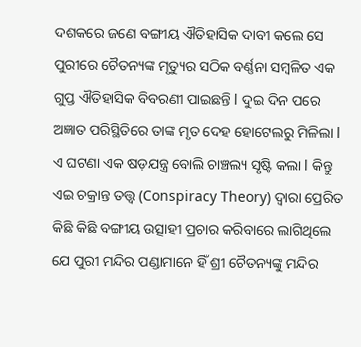ଦଶକରେ ଜଣେ ବଙ୍ଗୀୟ ଐତିହାସିକ ଦାବୀ କଲେ ସେ ପୁରୀରେ ଚୈତନ୍ୟଙ୍କ ମୃତ୍ୟୁର ସଠିକ ବର୍ଣ୍ଣନା ସମ୍ବଳିତ ଏକ ଗୁପ୍ତ ଐତିହାସିକ ବିବରଣୀ ପାଇଛନ୍ତି l ଦୁଇ ଦିନ ପରେ ଅଜ୍ଞାତ ପରିସ୍ଥିତିରେ ତାଙ୍କ ମୃତ ଦେହ ହୋଟେଲରୁ ମିଳିଲା l ଏ ଘଟଣା ଏକ ଷଡ଼ଯନ୍ତ୍ର ବୋଲି ଚାଞ୍ଚଲ୍ୟ ସୃଷ୍ଟି କଲା l କିନ୍ତୁ ଏଇ ଚକ୍ରାନ୍ତ ତତ୍ତ୍ୱ (Conspiracy Theory) ଦ୍ୱାରା ପ୍ରେରିତ କିଛି କିଛି ବଙ୍ଗୀୟ ଉତ୍ସାହୀ ପ୍ରଚାର କରିବାରେ ଲାଗିଥିଲେ ଯେ ପୁରୀ ମନ୍ଦିର ପଣ୍ଡାମାନେ ହିଁ ଶ୍ରୀ ଚୈତନ୍ୟଙ୍କୁ ମନ୍ଦିର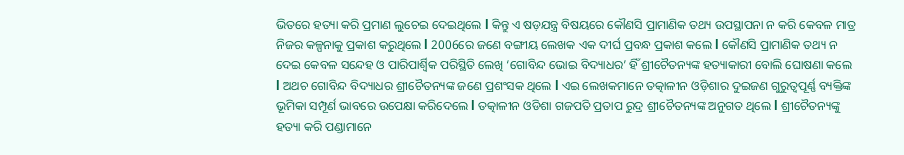ଭିତରେ ହତ୍ୟା କରି ପ୍ରମାଣ ଲୁଚେଇ ଦେଇଥିଲେ l କିନ୍ତୁ ଏ ଷଡ଼ଯନ୍ତ୍ର ବିଷୟରେ କୌଣସି ପ୍ରାମାଣିକ ତଥ୍ୟ ଉପସ୍ଥାପନା ନ କରି କେବଳ ମାତ୍ର ନିଜର କଳ୍ପନାକୁ ପ୍ରକାଶ କରୁଥିଲେ l 2006ରେ ଜଣେ ବଙ୍ଗୀୟ ଲେଖକ ଏକ ଦୀର୍ଘ ପ୍ରବନ୍ଧ ପ୍ରକାଶ କଲେ l କୌଣସି ପ୍ରାମାଣିକ ତଥ୍ୟ ନ ଦେଇ କେବଳ ସନ୍ଦେହ ଓ ପାରିପାର୍ଶ୍ଵିକ ପରିସ୍ଥିତି ଲେଖି ‘ଗୋବିନ୍ଦ ଭୋଇ ବିଦ୍ୟାଧର’ ହିଁ ଶ୍ରୀଚୈତନ୍ୟଙ୍କ ହତ୍ୟାକାରୀ ବୋଲି ଘୋଷଣା କଲେ l ଅଥଚ ଗୋବିନ୍ଦ ବିଦ୍ୟାଧର ଶ୍ରୀଚୈତନ୍ୟଙ୍କ ଜଣେ ପ୍ରଶଂସକ ଥିଲେ l ଏଇ ଲେଖକମାନେ ତତ୍କାଳୀନ ଓଡ଼ିଶାର ଦୁଇଜଣ ଗୁରୁତ୍ୱପୂର୍ଣ୍ଣ ବ୍ୟକ୍ତିଙ୍କ ଭୂମିକା ସମ୍ପୂର୍ଣ ଭାବରେ ଉପେକ୍ଷା କରିଦେଲେ l ତତ୍କାଳୀନ ଓଡିଶା ଗଜପତି ପ୍ରତାପ ରୁଦ୍ର ଶ୍ରୀଚୈତନ୍ୟଙ୍କ ଅନୁଗତ ଥିଲେ l ଶ୍ରୀଚୈତନ୍ୟଙ୍କୁ ହତ୍ୟା କରି ପଣ୍ଡାମାନେ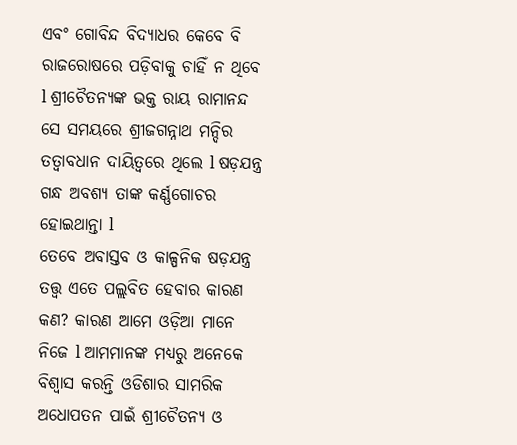ଏବଂ ଗୋବିନ୍ଦ ବିଦ୍ୟାଧର କେବେ ବି ରାଜରୋଷରେ ପଡ଼ିବାକୁ ଚାହିଁ ନ ଥିବେ l ଶ୍ରୀଚୈତନ୍ୟଙ୍କ ଭକ୍ତ ରାୟ ରାମାନନ୍ଦ ସେ ସମୟରେ ଶ୍ରୀଜଗନ୍ନାଥ ମନ୍ଦିର ତତ୍ୱାବଧାନ ଦାୟିତ୍ୱରେ ଥିଲେ l ଷଡ଼ଯନ୍ତ୍ର ଗନ୍ଧ ଅବଶ୍ୟ ତାଙ୍କ କର୍ଣ୍ଣଗୋଚର ହୋଇଥାନ୍ତା l
ତେବେ ଅବାସ୍ତବ ଓ କାଳ୍ପନିକ ଷଡ଼ଯନ୍ତ୍ର ତତ୍ତ୍ୱ ଏତେ ପଲ୍ଲବିତ ହେବାର କାରଣ କଣ? କାରଣ ଆମେ ଓଡ଼ିଆ ମାନେ ନିଜେ l ଆମମାନଙ୍କ ମଧ୍ୟରୁ ଅନେକେ ବିଶ୍ୱାସ କରନ୍ତି ଓଡିଶାର ସାମରିକ ଅଧୋପତନ ପାଇଁ ଶ୍ରୀଚୈତନ୍ୟ ଓ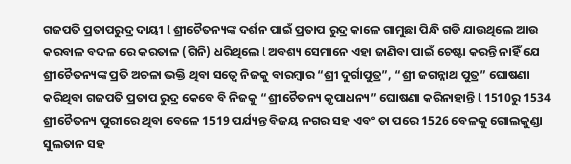ଗଜପତି ପ୍ରତାପରୁଦ୍ର ଦାୟୀ l ଶ୍ରୀଚୈତନ୍ୟଙ୍କ ଦର୍ଶନ ପାଇଁ ପ୍ରତାପ ରୁଦ୍ର କାଳେ ଗାମୁଛା ପିନ୍ଧି ଗଡି ଯାଉଥିଲେ ଆଉ କରବାଳ ବଦଳ ରେ କରତାଳ (ଗିନି) ଧରିଥିଲେ l ଅବଶ୍ୟ ସେମାନେ ଏହା ଜାଣିବା ପାଇଁ ଚେଷ୍ଟା କରନ୍ତି ନାହିଁ ଯେ ଶ୍ରୀଚୈତନ୍ୟଙ୍କ ପ୍ରତି ଅଚଳା ଭକ୍ତି ଥିବା ସତ୍ୱେ ନିଜକୁ ବାରମ୍ବାର “ଶ୍ରୀ ଦୁର୍ଗାପୁତ୍ର”, “ଶ୍ରୀ ଜଗନ୍ନାଥ ପୁତ୍ର” ଘୋଷଣା କରିଥିବା ଗଜପତି ପ୍ରତାପ ରୁଦ୍ର କେବେ ବି ନିଜକୁ “ଶ୍ରୀଚୈତନ୍ୟ କୃପାଧନ୍ୟ” ଘୋଷଣା କରିନାହାନ୍ତି l 1510ରୁ 1534 ଶ୍ରୀଚୈତନ୍ୟ ପୁରୀରେ ଥିବା ବେଳେ 1519 ପର୍ଯ୍ୟନ୍ତ ବିଜୟ ନଗର ସହ ଏବଂ ତା ପରେ 1526 ବେଳକୁ ଗୋଲକୁଣ୍ଡା ସୁଲତାନ ସହ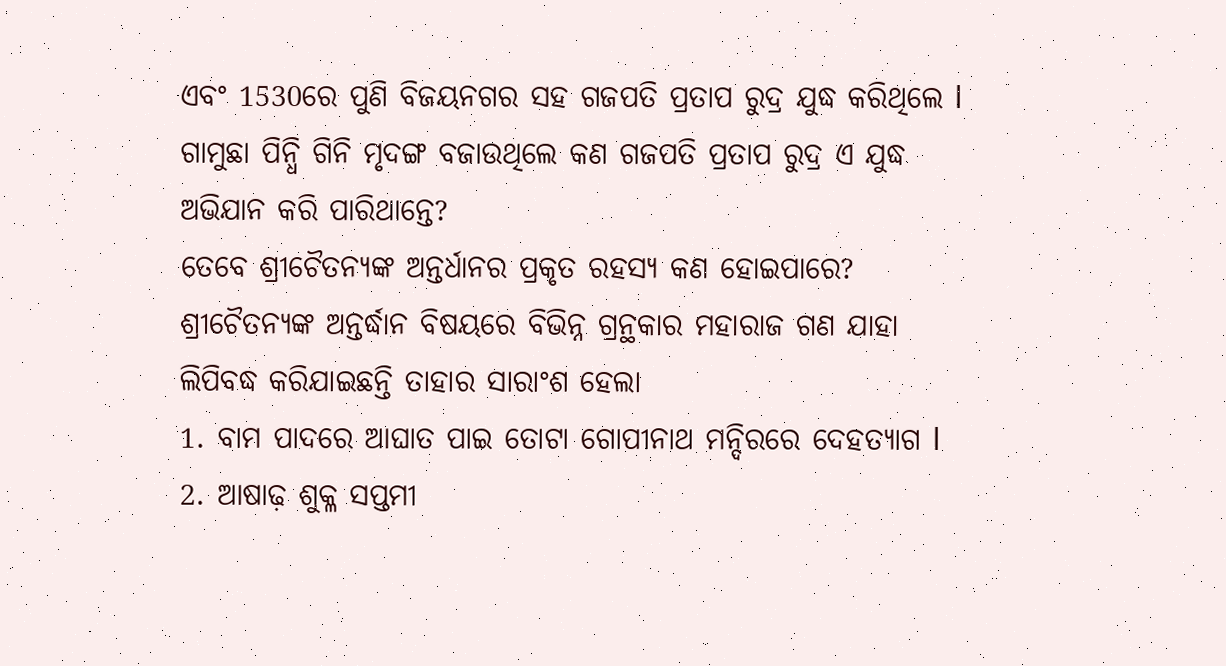ଏବଂ 1530ରେ ପୁଣି ବିଜୟନଗର ସହ ଗଜପତି ପ୍ରତାପ ରୁଦ୍ର ଯୁଦ୍ଧ କରିଥିଲେ l ଗାମୁଛା ପିନ୍ଧି ଗିନି ମୃଦଙ୍ଗ ବଜାଉଥିଲେ କଣ ଗଜପତି ପ୍ରତାପ ରୁଦ୍ର ଏ ଯୁଦ୍ଧ ଅଭିଯାନ କରି ପାରିଥାନ୍ତେ?
ତେବେ ଶ୍ରୀଚୈତନ୍ୟଙ୍କ ଅନ୍ତର୍ଧାନର ପ୍ରକୃତ ରହସ୍ୟ କଣ ହୋଇପାରେ?
ଶ୍ରୀଚୈତନ୍ୟଙ୍କ ଅନ୍ତର୍ଦ୍ଧାନ ବିଷୟରେ ବିଭିନ୍ନ ଗ୍ରନ୍ଥକାର ମହାରାଜ ଗଣ ଯାହା ଲିପିବଦ୍ଧ କରିଯାଇଛନ୍ତି ତାହାର ସାରାଂଶ ହେଲା
1. ବାମ ପାଦରେ ଆଘାତ ପାଇ ତୋଟା ଗୋପୀନାଥ ମନ୍ଦିରରେ ଦେହତ୍ୟାଗ l
2. ଆଷାଢ଼ ଶୁକ୍ଳ ସପ୍ତମୀ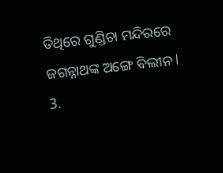ତିଥିରେ ଗୁଣ୍ଡିଚା ମନ୍ଦିରରେ ଜଗନ୍ନାଥଙ୍କ ଅଙ୍ଗେ ବିଲୀନ l
3.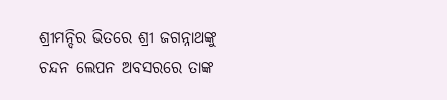ଶ୍ରୀମନ୍ଦିର ଭିତରେ ଶ୍ରୀ ଜଗନ୍ନାଥଙ୍କୁ ଚନ୍ଦନ ଲେପନ ଅବସରରେ ତାଙ୍କ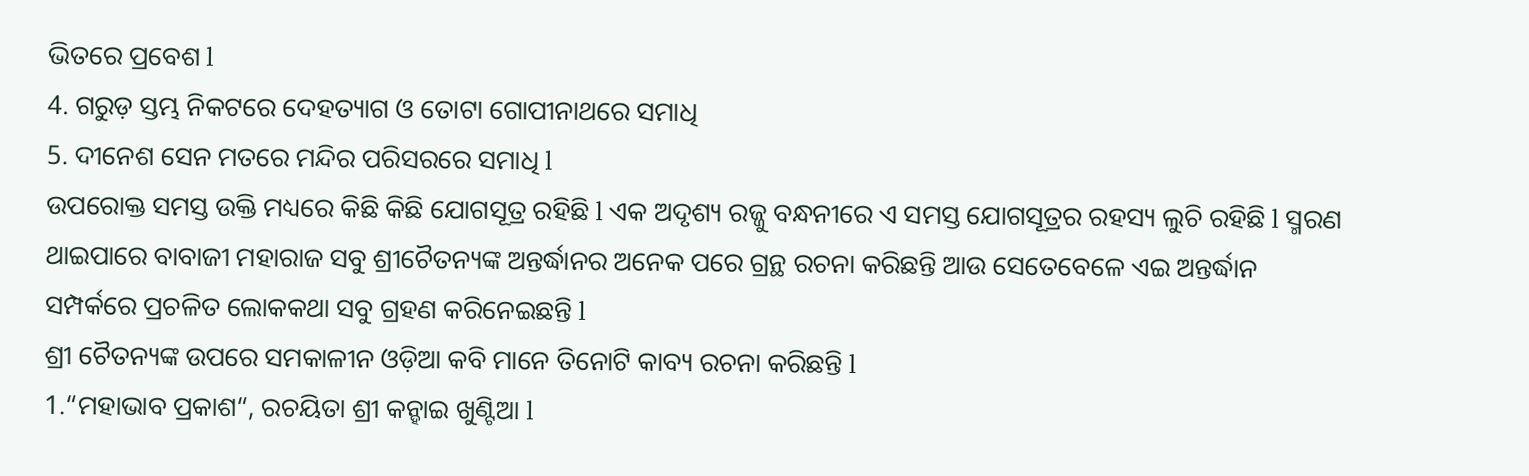ଭିତରେ ପ୍ରବେଶ l
4. ଗରୁଡ଼ ସ୍ତମ୍ଭ ନିକଟରେ ଦେହତ୍ୟାଗ ଓ ତୋଟା ଗୋପୀନାଥରେ ସମାଧି
5. ଦୀନେଶ ସେନ ମତରେ ମନ୍ଦିର ପରିସରରେ ସମାଧି l
ଉପରୋକ୍ତ ସମସ୍ତ ଉକ୍ତି ମଧ୍ୟରେ କିଛି କିଛି ଯୋଗସୂତ୍ର ରହିଛି l ଏକ ଅଦୃଶ୍ୟ ରଜ୍ଜୁ ବନ୍ଧନୀରେ ଏ ସମସ୍ତ ଯୋଗସୂତ୍ରର ରହସ୍ୟ ଲୁଚି ରହିଛି l ସ୍ମରଣ ଥାଇପାରେ ବାବାଜୀ ମହାରାଜ ସବୁ ଶ୍ରୀଚୈତନ୍ୟଙ୍କ ଅନ୍ତର୍ଦ୍ଧାନର ଅନେକ ପରେ ଗ୍ରନ୍ଥ ରଚନା କରିଛନ୍ତି ଆଉ ସେତେବେଳେ ଏଇ ଅନ୍ତର୍ଦ୍ଧାନ ସମ୍ପର୍କରେ ପ୍ରଚଳିତ ଲୋକକଥା ସବୁ ଗ୍ରହଣ କରିନେଇଛନ୍ତି l
ଶ୍ରୀ ଚୈତନ୍ୟଙ୍କ ଉପରେ ସମକାଳୀନ ଓଡ଼ିଆ କବି ମାନେ ତିନୋଟି କାବ୍ୟ ରଚନା କରିଛନ୍ତି l
1.“ମହାଭାବ ପ୍ରକାଶ“, ରଚୟିତା ଶ୍ରୀ କନ୍ହାଇ ଖୁଣ୍ଟିଆ l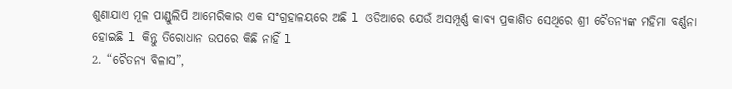ଶୁଣାଯାଏ ମୂଳ ପାଣ୍ଡୁଲିପି ଆମେରିକାର ଏକ ସଂଗ୍ରହାଳୟରେ ଅଛି l ଓଡିଆରେ ଯେଉଁ ଅସମ୍ପୂର୍ଣ୍ଣ କାବ୍ୟ ପ୍ରକାଶିତ ସେଥିରେ ଶ୍ରୀ ଚୈତନ୍ୟଙ୍କ ମହିମା ବର୍ଣ୍ଣନା ହୋଇଛି l କିନ୍ତୁ ତିରୋଧାନ ଉପରେ କିଛି ନାହିଁ l
2. “ଚୈତନ୍ୟ ବିଳାସ”,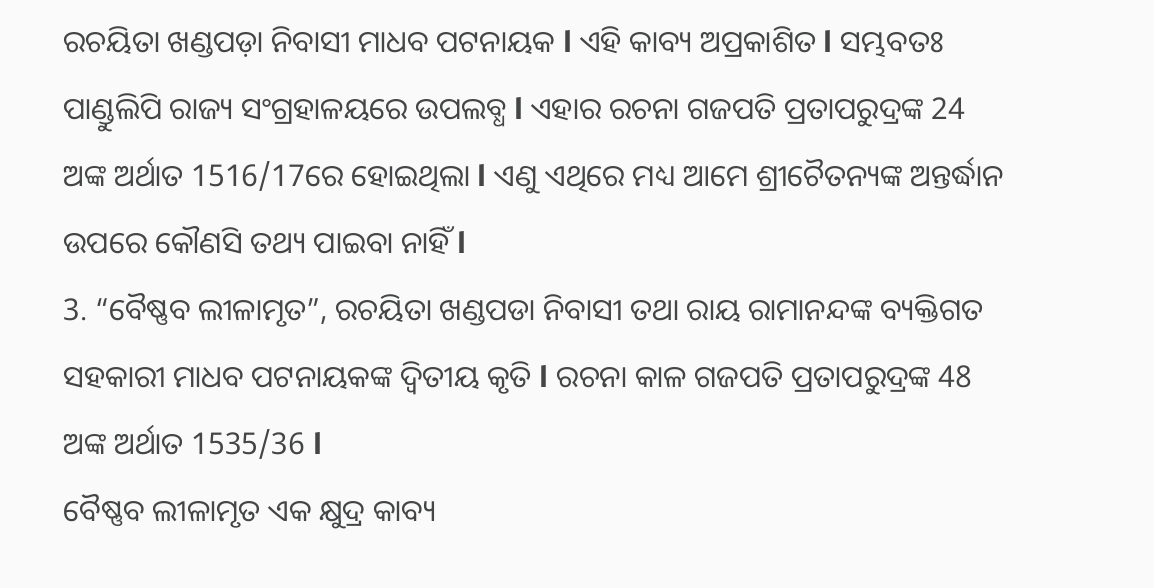ରଚୟିତା ଖଣ୍ଡପଡ଼ା ନିବାସୀ ମାଧବ ପଟନାୟକ l ଏହି କାବ୍ୟ ଅପ୍ରକାଶିତ l ସମ୍ଭବତଃ ପାଣ୍ଡୁଲିପି ରାଜ୍ୟ ସଂଗ୍ରହାଳୟରେ ଉପଲବ୍ଧ l ଏହାର ରଚନା ଗଜପତି ପ୍ରତାପରୁଦ୍ରଙ୍କ 24 ଅଙ୍କ ଅର୍ଥାତ 1516/17ରେ ହୋଇଥିଲା l ଏଣୁ ଏଥିରେ ମଧ୍ୟ ଆମେ ଶ୍ରୀଚୈତନ୍ୟଙ୍କ ଅନ୍ତର୍ଦ୍ଧାନ ଉପରେ କୌଣସି ତଥ୍ୟ ପାଇବା ନାହିଁ l
3. “ବୈଷ୍ଣବ ଲୀଳାମୃତ”, ରଚୟିତା ଖଣ୍ଡପଡା ନିବାସୀ ତଥା ରାୟ ରାମାନନ୍ଦଙ୍କ ବ୍ୟକ୍ତିଗତ ସହକାରୀ ମାଧବ ପଟନାୟକଙ୍କ ଦ୍ଵିତୀୟ କୃତି l ରଚନା କାଳ ଗଜପତି ପ୍ରତାପରୁଦ୍ରଙ୍କ 48 ଅଙ୍କ ଅର୍ଥାତ 1535/36 l
ବୈଷ୍ଣବ ଲୀଳାମୃତ ଏକ କ୍ଷୁଦ୍ର କାବ୍ୟ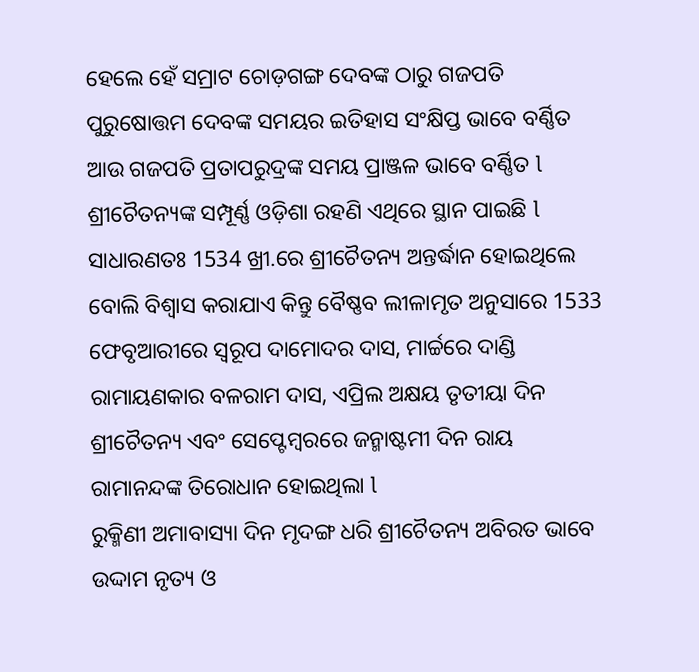ହେଲେ ହେଁ ସମ୍ରାଟ ଚୋଡ଼ଗଙ୍ଗ ଦେବଙ୍କ ଠାରୁ ଗଜପତି ପୁରୁଷୋତ୍ତମ ଦେବଙ୍କ ସମୟର ଇତିହାସ ସଂକ୍ଷିପ୍ତ ଭାବେ ବର୍ଣ୍ଣିତ ଆଉ ଗଜପତି ପ୍ରତାପରୁଦ୍ରଙ୍କ ସମୟ ପ୍ରାଞ୍ଜଳ ଭାବେ ବର୍ଣ୍ଣିତ l ଶ୍ରୀଚୈତନ୍ୟଙ୍କ ସମ୍ପୂର୍ଣ୍ଣ ଓଡ଼ିଶା ରହଣି ଏଥିରେ ସ୍ଥାନ ପାଇଛି l ସାଧାରଣତଃ 1534 ଖ୍ରୀ.ରେ ଶ୍ରୀଚୈତନ୍ୟ ଅନ୍ତର୍ଦ୍ଧାନ ହୋଇଥିଲେ ବୋଲି ବିଶ୍ୱାସ କରାଯାଏ କିନ୍ତୁ ବୈଷ୍ଣବ ଲୀଳାମୃତ ଅନୁସାରେ 1533 ଫେବୃଆରୀରେ ସ୍ୱରୂପ ଦାମୋଦର ଦାସ, ମାର୍ଚ୍ଚରେ ଦାଣ୍ଡି ରାମାୟଣକାର ବଳରାମ ଦାସ, ଏପ୍ରିଲ ଅକ୍ଷୟ ତୃତୀୟା ଦିନ ଶ୍ରୀଚୈତନ୍ୟ ଏବଂ ସେପ୍ଟେମ୍ବରରେ ଜନ୍ମାଷ୍ଟମୀ ଦିନ ରାୟ ରାମାନନ୍ଦଙ୍କ ତିରୋଧାନ ହୋଇଥିଲା l
ରୁକ୍ମିଣୀ ଅମାବାସ୍ୟା ଦିନ ମୃଦଙ୍ଗ ଧରି ଶ୍ରୀଚୈତନ୍ୟ ଅବିରତ ଭାବେ ଉଦ୍ଦାମ ନୃତ୍ୟ ଓ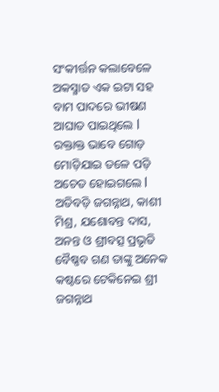ସଂକୀର୍ତ୍ତନ କଲାବେଳେ ଅକସ୍ମାତ ଏକ ଇଟା ସହ ବାମ ପାଦରେ ଭୀଷଣ ଆଘାତ ପାଇଥିଲେ l ରକ୍ତାକ୍ତ ଭାବେ ଗୋଡ଼ ମୋଡ଼ିଯାଇ ତଳେ ପଡ଼ି ଅଚେତ ହୋଇଗଲେ l ଅତିବଡ଼ି ଜଗନ୍ନାଥ, କାଶୀ ମିଶ୍ର, ଯଶୋବନ୍ତ ଦାସ, ଅନନ୍ତ ଓ ଶ୍ରୀବତ୍ସ ପ୍ରଭୃତି ବୈଷ୍ଣବ ଗଣ ତାଙ୍କୁ ଅନେକ କଷ୍ଟରେ ଟେକିନେଇ ଶ୍ରୀ ଜଗନ୍ନାଥ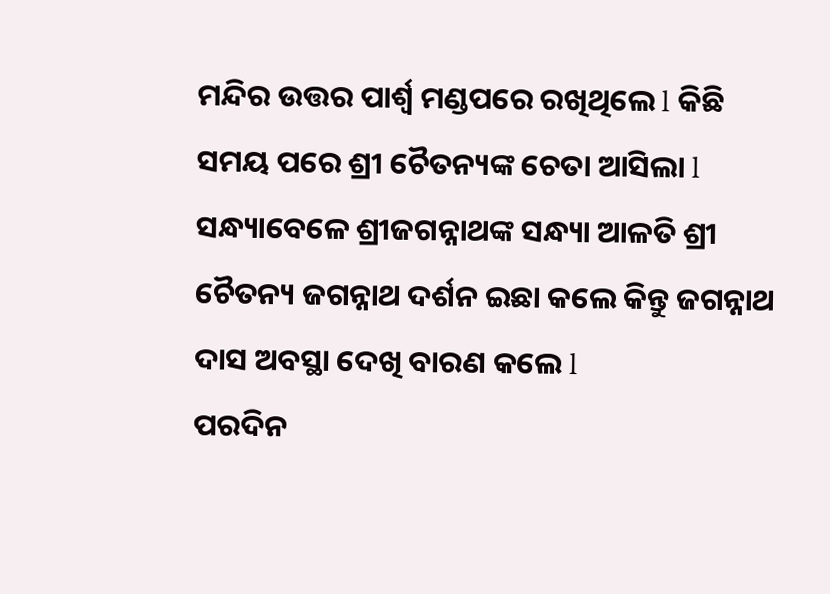ମନ୍ଦିର ଉତ୍ତର ପାର୍ଶ୍ଵ ମଣ୍ଡପରେ ରଖିଥିଲେ l କିଛି ସମୟ ପରେ ଶ୍ରୀ ଚୈତନ୍ୟଙ୍କ ଚେତା ଆସିଲା l ସନ୍ଧ୍ୟାବେଳେ ଶ୍ରୀଜଗନ୍ନାଥଙ୍କ ସନ୍ଧ୍ୟା ଆଳତି ଶ୍ରୀ ଚୈତନ୍ୟ ଜଗନ୍ନାଥ ଦର୍ଶନ ଇଛା କଲେ କିନ୍ତୁ ଜଗନ୍ନାଥ ଦାସ ଅବସ୍ଥା ଦେଖି ବାରଣ କଲେ l
ପରଦିନ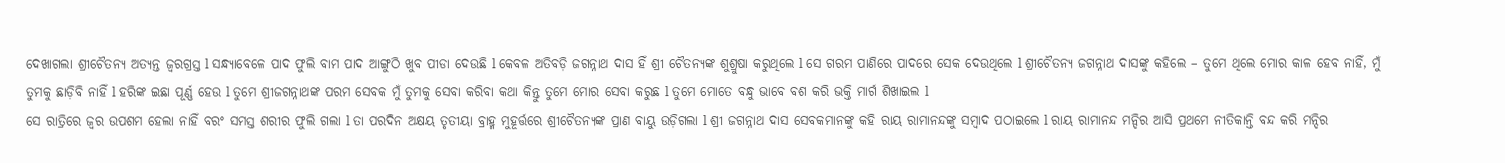ଦେଖାଗଲା ଶ୍ରୀଚୈତନ୍ୟ ଅତ୍ୟନ୍ତ ଜ୍ୱରଗ୍ରସ୍ତ l ସନ୍ଧ୍ୟାବେଳେ ପାଦ ଫୁଲି ବାମ ପାଦ ଆଙ୍ଗୁଠି ଖୁବ ପୀଡା ଦେଉଛି l କେବଳ ଅତିବଡ଼ି ଜଗନ୍ନାଥ ଦାସ ହିଁ ଶ୍ରୀ ଚୈତନ୍ୟଙ୍କ ଶୁଶ୍ରୁଷା କରୁଥିଲେ l ସେ ଗରମ ପାଣିରେ ପାଦରେ ସେକ ଦେଉଥିଲେ l ଶ୍ରୀଚୈତନ୍ୟ ଜଗନ୍ନାଥ ଦାସଙ୍କୁ କହିଲେ – ତୁମେ ଥିଲେ ମୋର କାଳ ହେବ ନାହିଁ, ମୁଁ ତୁମକୁ ଛାଡ଼ିବି ନାହିଁ l ହରିଙ୍କ ଇଛା ପୂର୍ଣ୍ଣ ହେଉ l ତୁମେ ଶ୍ରୀଜଗନ୍ନାଥଙ୍କ ପରମ ସେବକ ମୁଁ ତୁମକୁ ସେବା କରିବା କଥା କିନ୍ତୁ ତୁମେ ମୋର ସେବା କରୁଛ l ତୁମେ ମୋତେ ବନ୍ଧୁ ଭାବେ ବଶ କରି ଭକ୍ତି ମାର୍ଗ ଶିଖାଇଲ l
ସେ ରାତ୍ରିରେ ଜ୍ୱର ଉପଶମ ହେଲା ନାହିଁ ବରଂ ସମସ୍ତ ଶରୀର ଫୁଲି ଗଲା l ତା ପରଦିନ ଅକ୍ଷୟ ତୃତୀୟା ବ୍ରାହ୍ମ ମୁହୂର୍ତ୍ତରେ ଶ୍ରୀଚୈତନ୍ୟଙ୍କ ପ୍ରାଣ ବାୟୁ ଉଡ଼ିଗଲା l ଶ୍ରୀ ଜଗନ୍ନାଥ ଦାସ ସେବକମାନଙ୍କୁ କହି ରାୟ ରାମାନନ୍ଦଙ୍କୁ ସମ୍ବାଦ ପଠାଇଲେ l ରାୟ ରାମାନନ୍ଦ ମନ୍ଦିର ଆସି ପ୍ରଥମେ ନୀତିକାନ୍ତି ବନ୍ଦ କରି ମନ୍ଦିର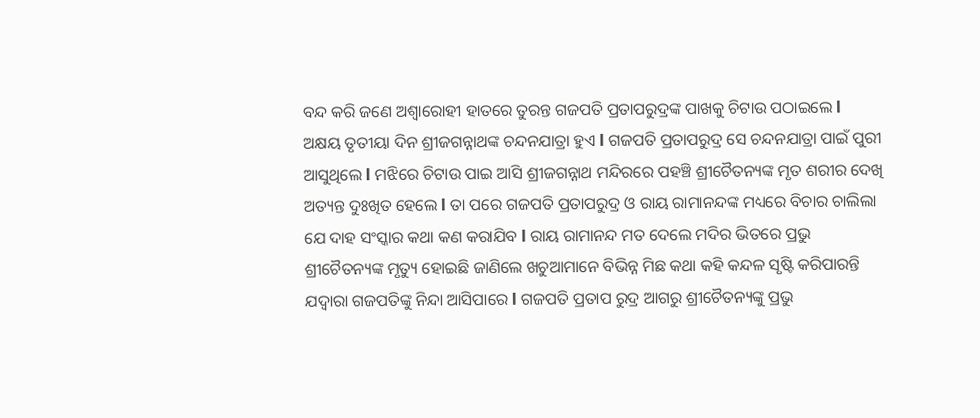ବନ୍ଦ କରି ଜଣେ ଅଶ୍ୱାରୋହୀ ହାତରେ ତୁରନ୍ତ ଗଜପତି ପ୍ରତାପରୁଦ୍ରଙ୍କ ପାଖକୁ ଚିଟାଉ ପଠାଇଲେ l
ଅକ୍ଷୟ ତୃତୀୟା ଦିନ ଶ୍ରୀଜଗନ୍ନାଥଙ୍କ ଚନ୍ଦନଯାତ୍ରା ହୁଏ l ଗଜପତି ପ୍ରତାପରୁଦ୍ର ସେ ଚନ୍ଦନଯାତ୍ରା ପାଇଁ ପୁରୀ ଆସୁଥିଲେ l ମଝିରେ ଚିଟାଉ ପାଇ ଆସି ଶ୍ରୀଜଗନ୍ନାଥ ମନ୍ଦିରରେ ପହଞ୍ଚି ଶ୍ରୀଚୈତନ୍ୟଙ୍କ ମୃତ ଶରୀର ଦେଖି ଅତ୍ୟନ୍ତ ଦୁଃଖିତ ହେଲେ l ତା ପରେ ଗଜପତି ପ୍ରତାପରୁଦ୍ର ଓ ରାୟ ରାମାନନ୍ଦଙ୍କ ମଧ୍ୟରେ ବିଚାର ଚାଲିଲା ଯେ ଦାହ ସଂସ୍କାର କଥା କଣ କରାଯିବ l ରାୟ ରାମାନନ୍ଦ ମତ ଦେଲେ ମଦିର ଭିତରେ ପ୍ରଭୁ ଶ୍ରୀଚୈତନ୍ୟଙ୍କ ମୃତ୍ୟୁ ହୋଇଛି ଜାଣିଲେ ଖଚୁଆମାନେ ବିଭିନ୍ନ ମିଛ କଥା କହି କନ୍ଦଳ ସୃଷ୍ଟି କରିପାରନ୍ତି ଯଦ୍ୱାରା ଗଜପତିଙ୍କୁ ନିନ୍ଦା ଆସିପାରେ l ଗଜପତି ପ୍ରତାପ ରୁଦ୍ର ଆଗରୁ ଶ୍ରୀଚୈତନ୍ୟଙ୍କୁ ପ୍ରଭୁ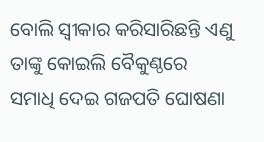ବୋଲି ସ୍ୱୀକାର କରିସାରିଛନ୍ତି ଏଣୁ ତାଙ୍କୁ କୋଇଲି ବୈକୁଣ୍ଠରେ ସମାଧି ଦେଇ ଗଜପତି ଘୋଷଣା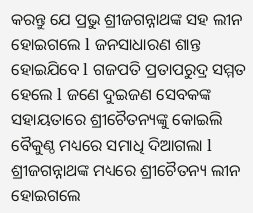କରନ୍ତୁ ଯେ ପ୍ରଭୁ ଶ୍ରୀଜଗନ୍ନାଥଙ୍କ ସହ ଲୀନ ହୋଇଗଲେ l ଜନସାଧାରଣ ଶାନ୍ତ ହୋଇଯିବେ l ଗଜପତି ପ୍ରତାପରୁଦ୍ର ସମ୍ମତ ହେଲେ l ଜଣେ ଦୁଇଜଣ ସେବକଙ୍କ ସହାୟତାରେ ଶ୍ରୀଚୈତନ୍ୟଙ୍କୁ କୋଇଲି ବୈକୁଣ୍ଠ ମଧ୍ୟରେ ସମାଧି ଦିଆଗଲା l ଶ୍ରୀଜଗନ୍ନାଥଙ୍କ ମଧ୍ୟରେ ଶ୍ରୀଚୈତନ୍ୟ ଲୀନ ହୋଇଗଲେ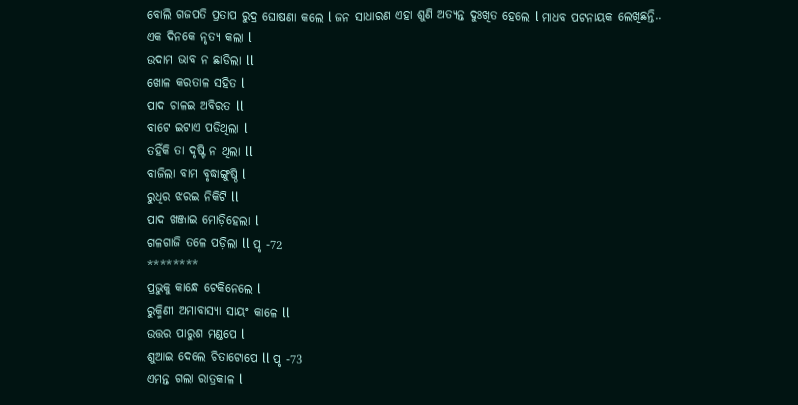ବୋଲି ଗଜପତି ପ୍ରତାପ ରୁଦ୍ର ଘୋଷଣା କଲେ l ଜନ ସାଧାରଣ ଏହା ଶୁଣି ଅତ୍ୟନ୍ତ ଦୁଃଖିତ ହେଲେ l ମାଧବ ପଟନାୟକ ଲେଖିଛନ୍ତି..
ଏକ ଦିନକେ ନୃତ୍ୟ କଲା l
ଉଦାମ ଭାବ ନ ଛାଡିଲା ll
ଖୋଳ କରତାଳ ସହିତ l
ପାଦ ଚାଳଇ ଅବିରତ ll
ବାଟେ ଇଟାଏ ପଡିଥିଲା l
ତହିଁକି ତା ଦୃଷ୍ଟି ନ ଥିଲା ll
ବାଜିଲା ବାମ ବୃଦ୍ଧାଙ୍ଗୁଷ୍ଠି l
ରୁଧିର ଝରଇ ନିକିଟି ll
ପାଦ ଖଞ୍ଜାଇ ମୋଡ଼ିହେଲା l
ଗଳଗାଜି ତଳେ ପଡ଼ିଲା ll ପୃ -72
********
ପ୍ରଭୁକୁ କାନ୍ଧେ ଟେକିନେଲେ l
ରୁକ୍ମିଣୀ ଅମାବାସ୍ୟା ସାୟଂ କାଳେ ll
ଉତ୍ତର ପାରୁଶ ମଣ୍ଡପେ l
ଶୁଆଇ ଦେଲେ ଚିତାଟୋପେ ll ପୃ -73
ଏମନ୍ତ ଗଲା ରାତ୍ରକାଳ l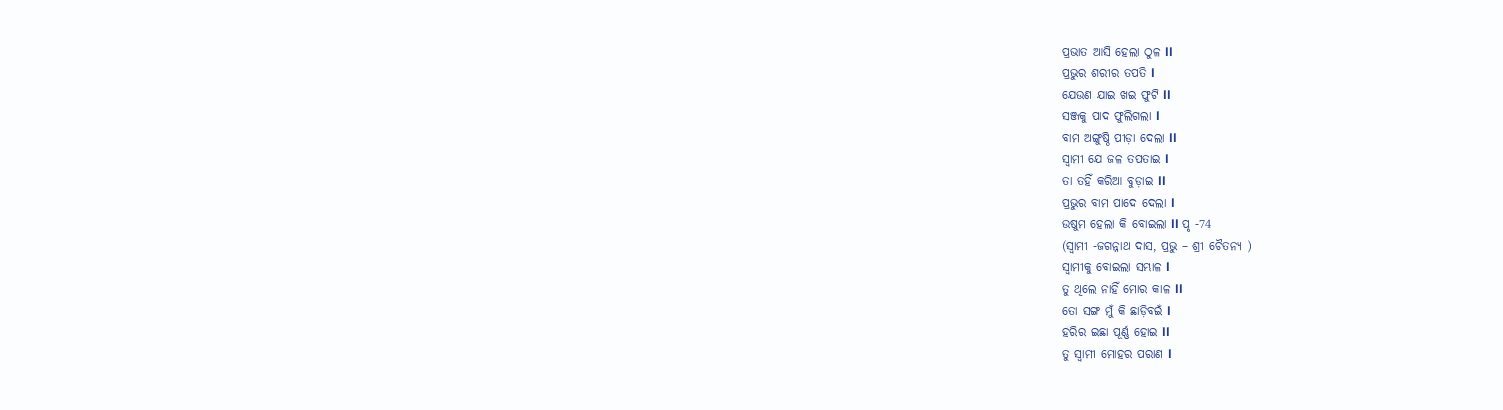ପ୍ରଭାତ ଆସି ହେଲା ଠୁଳ ll
ପ୍ରଭୁର ଶରୀର ତପତି l
ଯେଉଣ ଯାଇ ଖଇ ଫୁଟି ll
ସଞ୍ଜକୁ ପାଦ ଫୁଲିଗଲା l
ବାମ ଅଙ୍ଗୁଷ୍ଠି ପୀଡ଼ା ଦେଲା ll
ସ୍ୱାମୀ ଯେ ଜଳ ତପତାଇ l
ତା ତହିଁ କରିଆ ବୁଡ଼ାଇ ll
ପ୍ରଭୁର ବାମ ପାଦେ ଦେଲା l
ଉଷୁମ ହେଲା କି ବୋଇଲା ll ପୃ -74
(ସ୍ୱାମୀ -ଜଗନ୍ନାଥ ଦାସ, ପ୍ରଭୁ – ଶ୍ରୀ ଚୈତନ୍ୟ )
ସ୍ୱାମୀକୁ ବୋଇଲା ସମ୍ଭାଳ l
ତୁ ଥିଲେ ନାହିଁ ମୋର କାଳ ll
ତୋ ସଙ୍ଗ ମୁଁ କି ଛାଡ଼ିବଇଁ l
ହରିର ଇଛା ପୂର୍ଣ୍ଣ ହୋଇ ll
ତୁ ସ୍ୱାମୀ ମୋହର ପରାଣ l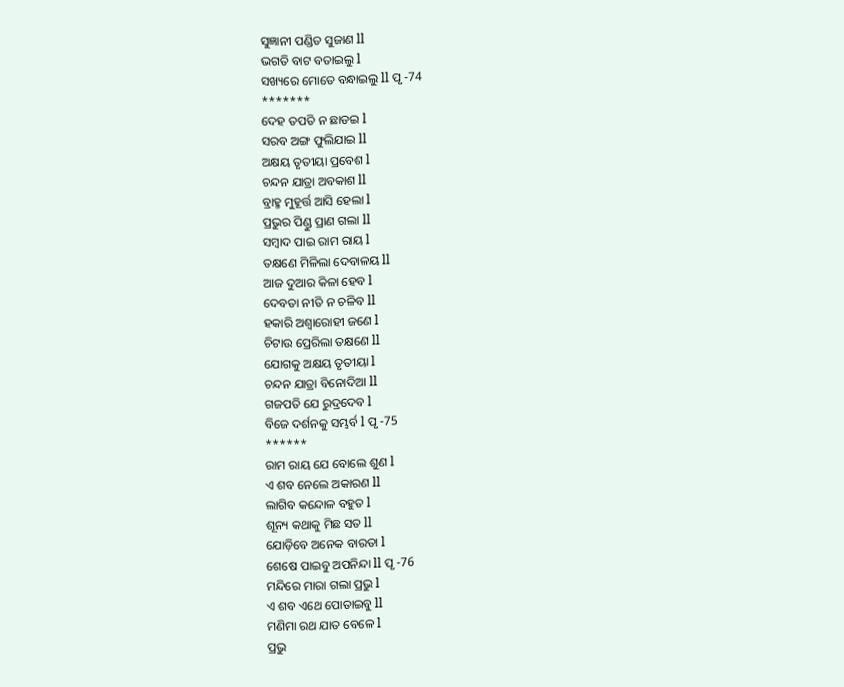ସୁଜ୍ଞାନୀ ପଣ୍ଡିତ ସୁଜାଣ ll
ଭଗତି ବାଟ ବତାଇଲୁ l
ସଖ୍ୟରେ ମୋତେ ବନ୍ଧାଇଲୁ ll ପୃ -74
*******
ଦେହ ତପତି ନ ଛାଡଇ l
ସରବ ଅଙ୍ଗ ଫୁଲିଯାଇ ll
ଅକ୍ଷୟ ତୃତୀୟା ପ୍ରବେଶ l
ଚନ୍ଦନ ଯାତ୍ରା ଅବକାଶ ll
ବ୍ରାହ୍ମ ମୁହୂର୍ତ୍ତ ଆସି ହେଲା l
ପ୍ରଭୁର ପିଣ୍ଡୁ ପ୍ରାଣ ଗଲା ll
ସମ୍ବାଦ ପାଇ ରାମ ରାୟ l
ତକ୍ଷଣେ ମିଳିଲା ଦେବାଳୟ ll
ଆଜ ଦୁଆର କିଳା ହେବ l
ଦେବତା ନୀତି ନ ଚଳିବ ll
ହକାରି ଅଶ୍ୱାରୋହୀ ଜଣେ l
ଚିଟାଉ ପ୍ରେରିଲା ତକ୍ଷଣେ ll
ଯୋଗକୁ ଅକ୍ଷୟ ତୃତୀୟା l
ଚନ୍ଦନ ଯାତ୍ରା ବିନୋଦିଆ ll
ଗଜପତି ଯେ ରୁଦ୍ରଦେବ l
ବିଜେ ଦର୍ଶନକୁ ସମ୍ଭର୍ବ l ପୃ -75
******
ରାମ ରାୟ ଯେ ବୋଲେ ଶୁଣ l
ଏ ଶବ ନେଲେ ଅକାରଣ ll
ଲାଗିବ କନ୍ଦୋଳ ବହୁତ l
ଶୂନ୍ୟ କଥାକୁ ମିଛ ସତ ll
ଯୋଡ଼ିବେ ଅନେକ ବାରତା l
ଶେଷେ ପାଇବୁ ଅପନିନ୍ଦା ll ପୃ -76
ମନ୍ଦିରେ ମାରା ଗଲା ପ୍ରଭୁ l
ଏ ଶବ ଏଥେ ପୋତାଇବୁ ll
ମଣିମା ରଥ ଯାତ ବେଳେ l
ପ୍ରଭୁ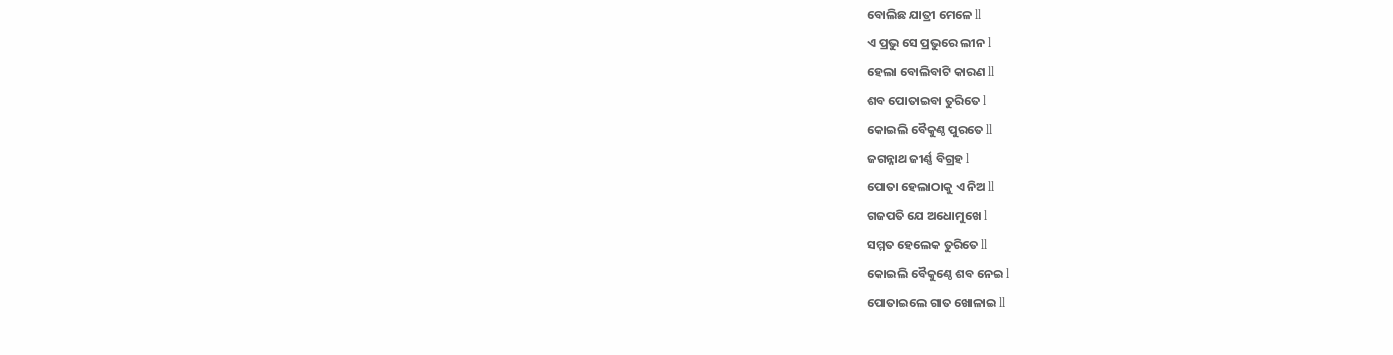ବୋଲିଛ ଯାତ୍ରୀ ମେଳେ ll
ଏ ପ୍ରଭୁ ସେ ପ୍ରଭୁରେ ଲୀନ l
ହେଲା ବୋଲିବାଟି କାରଣ ll
ଶବ ପୋତାଇବା ତୁରିତେ l
କୋଇଲି ବୈକୁଣ୍ଠ ପୁରତେ ll
ଜଗନ୍ନାଥ ଜୀର୍ଣ୍ଣ ବିଗ୍ରହ l
ପୋତା ହେଲାଠାକୁ ଏ ନିଅ ll
ଗଜପତି ଯେ ଅଧୋମୁଖେ l
ସମ୍ମତ ହେଲେକ ତୁରିତେ ll
କୋଇଲି ବୈକୁଣ୍ଠେ ଶବ ନେଇ l
ପୋତାଇଲେ ଗାତ ଖୋଳାଇ ll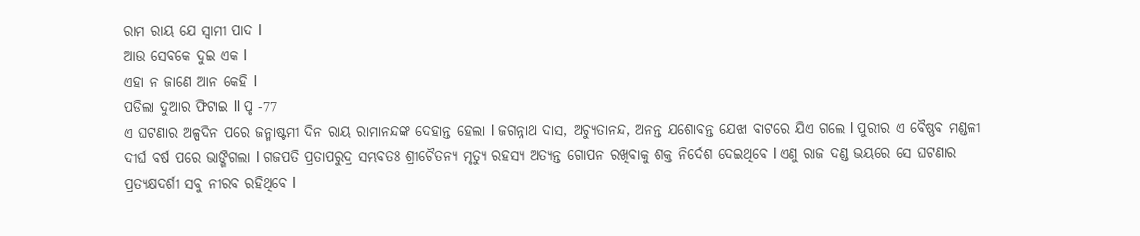ରାମ ରାୟ ଯେ ସ୍ୱାମୀ ପାଦ l
ଆଉ ସେବକେ ଦୁଇ ଏକ l
ଏହା ନ ଜାଣେ ଆନ କେହି l
ପଡିଲା ଦୁଆର ଫିଟାଇ ll ପୃ -77
ଏ ଘଟଣାର ଅଳ୍ପଦିନ ପରେ ଜନ୍ମାଷ୍ଟମୀ ଦିନ ରାୟ ରାମାନନ୍ଦଙ୍କ ଦେହାନ୍ତ ହେଲା l ଜଗନ୍ନାଥ ଦାସ, ଅଚ୍ୟୁତାନନ୍ଦ, ଅନନ୍ତ ଯଶୋବନ୍ତ ଯେଝା ବାଟରେ ଯିଏ ଗଲେ l ପୁରୀର ଏ ବୈଷ୍ଣବ ମଣ୍ଡଳୀ ଦୀର୍ଘ ବର୍ଷ ପରେ ଭାଙ୍ଗିଗଲା l ଗଜପତି ପ୍ରତାପରୁଦ୍ର ସମ୍ଭବତଃ ଶ୍ରୀଚୈତନ୍ୟ ମୃତ୍ୟୁ ରହସ୍ୟ ଅତ୍ୟନ୍ତ ଗୋପନ ରଖିବାକୁ ଶକ୍ତ ନିର୍ଦେଶ ଦେଇଥିବେ l ଏଣୁ ରାଜ ଦଣ୍ଡ ଭୟରେ ସେ ଘଟଣାର ପ୍ରତ୍ୟକ୍ଷଦର୍ଶୀ ସବୁ ନୀରବ ରହିଥିବେ l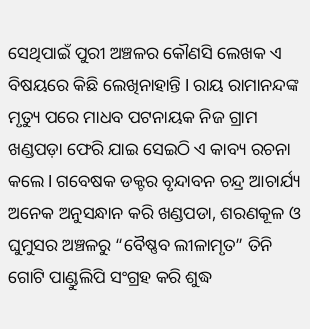ସେଥିପାଇଁ ପୁରୀ ଅଞ୍ଚଳର କୌଣସି ଲେଖକ ଏ ବିଷୟରେ କିଛି ଲେଖିନାହାନ୍ତି l ରାୟ ରାମାନନ୍ଦଙ୍କ ମୃତ୍ୟୁ ପରେ ମାଧବ ପଟନାୟକ ନିଜ ଗ୍ରାମ ଖଣ୍ଡପଡ଼ା ଫେରି ଯାଇ ସେଇଠି ଏ କାବ୍ୟ ରଚନା କଲେ l ଗବେଷକ ଡକ୍ଟର ବୃନ୍ଦାବନ ଚନ୍ଦ୍ର ଆଚାର୍ଯ୍ୟ ଅନେକ ଅନୁସନ୍ଧାନ କରି ଖଣ୍ଡପଡା, ଶରଣକୂଳ ଓ ଘୁମୁସର ଅଞ୍ଚଳରୁ “ବୈଷ୍ଣବ ଲୀଳାମୃତ” ତିନି ଗୋଟି ପାଣ୍ଡୁଲିପି ସଂଗ୍ରହ କରି ଶୁଦ୍ଧ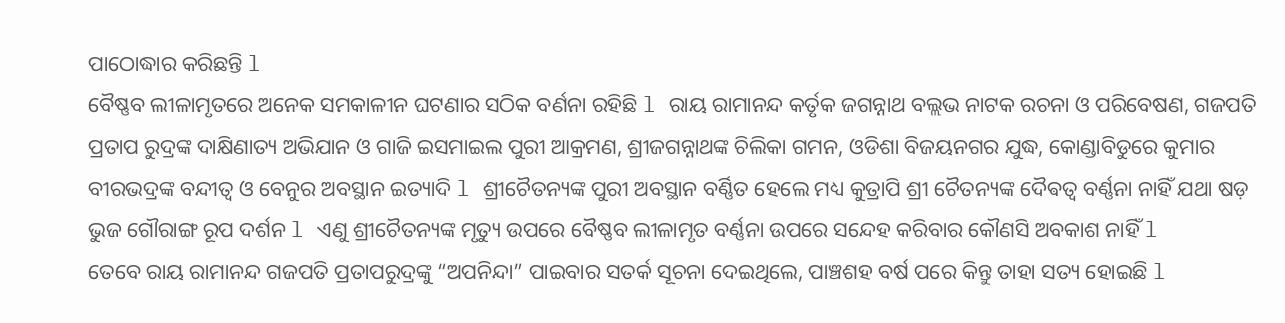ପାଠୋଦ୍ଧାର କରିଛନ୍ତି l
ବୈଷ୍ଣବ ଲୀଳାମୃତରେ ଅନେକ ସମକାଳୀନ ଘଟଣାର ସଠିକ ବର୍ଣନା ରହିଛି l ରାୟ ରାମାନନ୍ଦ କର୍ତୃକ ଜଗନ୍ନାଥ ବଲ୍ଲଭ ନାଟକ ରଚନା ଓ ପରିବେଷଣ, ଗଜପତି ପ୍ରତାପ ରୁଦ୍ରଙ୍କ ଦାକ୍ଷିଣାତ୍ୟ ଅଭିଯାନ ଓ ଗାଜି ଇସମାଇଲ ପୁରୀ ଆକ୍ରମଣ, ଶ୍ରୀଜଗନ୍ନାଥଙ୍କ ଚିଲିକା ଗମନ, ଓଡିଶା ବିଜୟନଗର ଯୁଦ୍ଧ, କୋଣ୍ଡାବିଡୁରେ କୁମାର ବୀରଭଦ୍ରଙ୍କ ବନ୍ଦୀତ୍ୱ ଓ ବେନୁର ଅବସ୍ଥାନ ଇତ୍ୟାଦି l ଶ୍ରୀଚୈତନ୍ୟଙ୍କ ପୁରୀ ଅବସ୍ଥାନ ବର୍ଣ୍ଣିତ ହେଲେ ମଧ୍ୟ କୁତ୍ରାପି ଶ୍ରୀ ଚୈତନ୍ୟଙ୍କ ଦୈଵତ୍ୱ ବର୍ଣ୍ଣନା ନାହିଁ ଯଥା ଷଡ଼ ଭୁଜ ଗୌରାଙ୍ଗ ରୂପ ଦର୍ଶନ l ଏଣୁ ଶ୍ରୀଚୈତନ୍ୟଙ୍କ ମୃତ୍ୟୁ ଉପରେ ବୈଷ୍ଣବ ଲୀଳାମୃତ ବର୍ଣ୍ଣନା ଉପରେ ସନ୍ଦେହ କରିବାର କୌଣସି ଅବକାଶ ନାହିଁ l
ତେବେ ରାୟ ରାମାନନ୍ଦ ଗଜପତି ପ୍ରତାପରୁଦ୍ରଙ୍କୁ “ଅପନିନ୍ଦା” ପାଇବାର ସତର୍କ ସୂଚନା ଦେଇଥିଲେ, ପାଞ୍ଚଶହ ବର୍ଷ ପରେ କିନ୍ତୁ ତାହା ସତ୍ୟ ହୋଇଛି l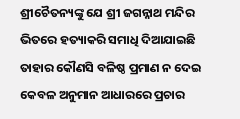ଶ୍ରୀଚୈତନ୍ୟଙ୍କୁ ଯେ ଶ୍ରୀ ଜଗନ୍ନାଥ ମନ୍ଦିର ଭିତରେ ହତ୍ୟାକରି ସମାଧି ଦିଆଯାଇଛି ତାହାର କୌଣସି ବଳିଷ୍ଠ ପ୍ରମାଣ ନ ଦେଇ କେବଳ ଅନୁମାନ ଆଧାରରେ ପ୍ରଚାର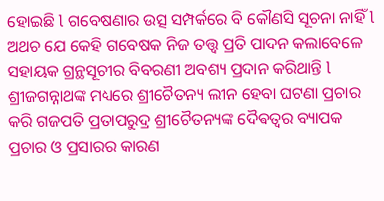ହୋଇଛି l ଗବେଷଣାର ଉତ୍ସ ସମ୍ପର୍କରେ ବି କୌଣସି ସୂଚନା ନାହିଁ l ଅଥଚ ଯେ କେହି ଗବେଷକ ନିଜ ତତ୍ତ୍ୱ ପ୍ରତି ପାଦନ କଲାବେଳେ ସହାୟକ ଗ୍ରନ୍ଥସୂଚୀର ବିବରଣୀ ଅବଶ୍ୟ ପ୍ରଦାନ କରିଥାନ୍ତି l
ଶ୍ରୀଜଗନ୍ନାଥଙ୍କ ମଧ୍ୟରେ ଶ୍ରୀଚୈତନ୍ୟ ଲୀନ ହେବା ଘଟଣା ପ୍ରଚାର କରି ଗଜପତି ପ୍ରତାପରୁଦ୍ର ଶ୍ରୀଚୈତନ୍ୟଙ୍କ ଦୈଵତ୍ୱର ବ୍ୟାପକ ପ୍ରଚାର ଓ ପ୍ରସାରର କାରଣ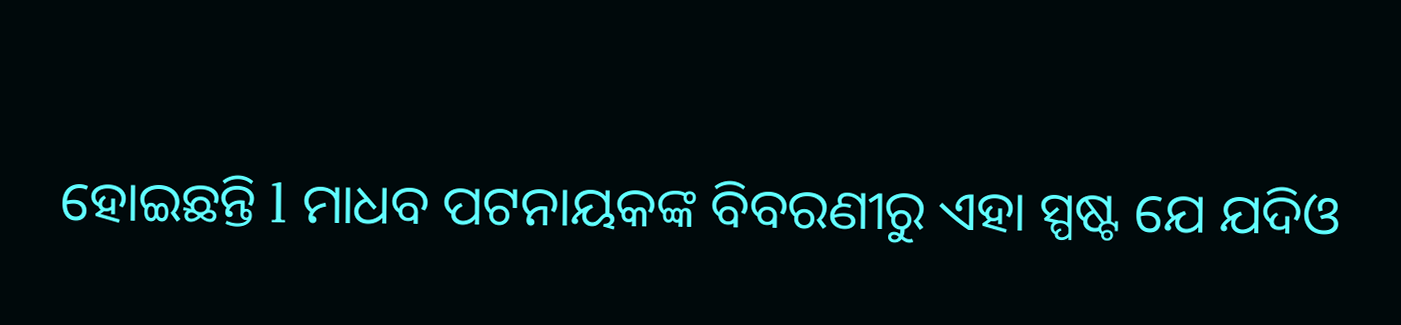ହୋଇଛନ୍ତି l ମାଧବ ପଟନାୟକଙ୍କ ବିବରଣୀରୁ ଏହା ସ୍ପଷ୍ଟ ଯେ ଯଦିଓ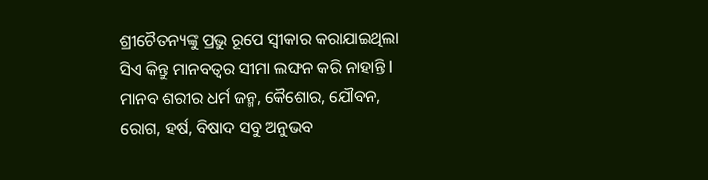ଶ୍ରୀଚୈତନ୍ୟଙ୍କୁ ପ୍ରଭୁ ରୂପେ ସ୍ୱୀକାର କରାଯାଇଥିଲା ସିଏ କିନ୍ତୁ ମାନବତ୍ବର ସୀମା ଲଙ୍ଘନ କରି ନାହାନ୍ତି l ମାନବ ଶରୀର ଧର୍ମ ଜନ୍ମ, କୈଶୋର, ଯୌବନ, ରୋଗ, ହର୍ଷ, ବିଷାଦ ସବୁ ଅନୁଭବ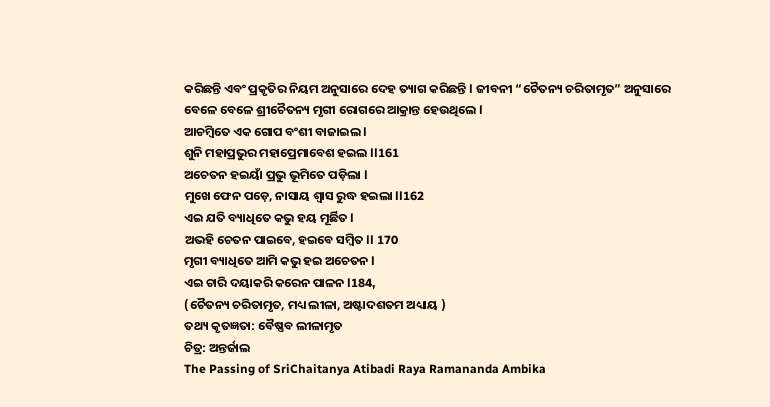କରିଛନ୍ତି ଏବଂ ପ୍ରକୃତିର ନିୟମ ଅନୁସାରେ ଦେହ ତ୍ୟାଗ କରିଛନ୍ତି l ଜୀବନୀ “ଚୈତନ୍ୟ ଚରିତାମୃତ” ଅନୁସାରେ ବେଳେ ବେଳେ ଶ୍ରୀଚୈତନ୍ୟ ମୃଗୀ ରୋଗରେ ଆକ୍ରାନ୍ତ ହେଉଥିଲେ l
ଆଚମ୍ବିତେ ଏକ ଗୋପ ବଂଶୀ ବାଜାଇଲ l
ଶୁନି ମହାପ୍ରଭୁର ମହାପ୍ରେମାବେଶ ହଇଲ ll161
ଅଚେତନ ହଇୟାଁ ପ୍ରଭୁ ଭୂମିତେ ପଡ଼ିଲା l
ମୁଖେ ଫେନ ପଡ଼େ, ନାସାୟ ଶ୍ୱାସ ରୁଦ୍ଧ ହଇଲା ll162
ଏଇ ଯତି ବ୍ୟାଧିତେ କଭୁ ହୟ ମୂର୍ଛିତ l
ଅଭହି ଚେତନ ପାଇବେ, ହଇବେ ସମ୍ବିତ ll 170
ମୃଗୀ ବ୍ୟାଧିତେ ଆମି କଭୁ ହଇ ଅଚେତନ l
ଏଇ ଚାରି ଦୟାକରି କରେନ ପାଳନ l184,
(ଚୈତନ୍ୟ ଚରିତାମୃତ, ମଧ୍ୟ ଲୀଳା, ଅଷ୍ଟାଦଶତମ ଅଧ୍ୟାୟ )
ତଥ୍ୟ କୃତଜ୍ଞତା: ବୈଷ୍ଣବ ଲୀଳାମୃତ
ଚିତ୍ର: ଅନ୍ତର୍ଜାଲ
The Passing of SriChaitanya Atibadi Raya Ramananda Ambika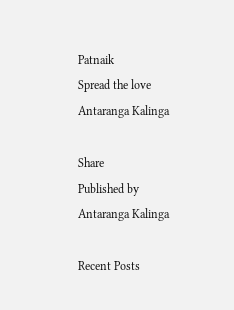Patnaik
Spread the love
Antaranga Kalinga

Share
Published by
Antaranga Kalinga

Recent Posts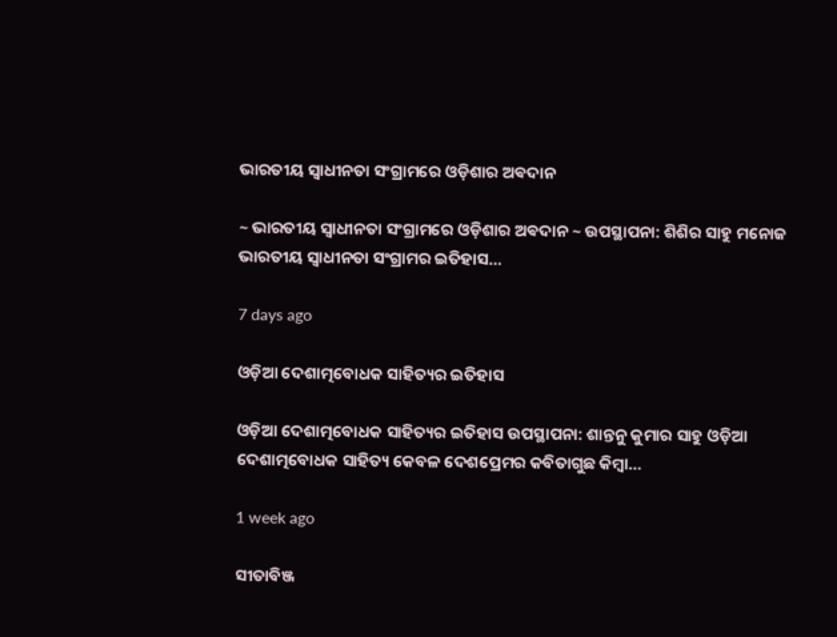ଭାରତୀୟ ସ୍ୱାଧୀନତା ସଂଗ୍ରାମରେ ଓଡ଼ିଶାର ଅଵଦାନ

~ ଭାରତୀୟ ସ୍ୱାଧୀନତା ସଂଗ୍ରାମରେ ଓଡ଼ିଶାର ଅଵଦାନ ~ ଉପସ୍ଥାପନା: ଶିଶିର ସାହୁ ମନୋଜ ଭାରତୀୟ ସ୍ଵାଧୀନତା ସଂଗ୍ରାମର ଇତିହାସ…

7 days ago

ଓଡ଼ିଆ ଦେଶାତ୍ମବୋଧକ ସାହିତ୍ୟର ଇତିହାସ

ଓଡ଼ିଆ ଦେଶାତ୍ମବୋଧକ ସାହିତ୍ୟର ଇତିହାସ ଉପସ୍ଥାପନା: ଶାନ୍ତନୁ କୁମାର ସାହୁ ଓଡ଼ିଆ ଦେଶାତ୍ମବୋଧକ ସାହିତ୍ୟ କେବଳ ଦେଶପ୍ରେମର କବିତାଗୁଛ କିମ୍ବା…

1 week ago

ସୀତାବିଞ୍ଜ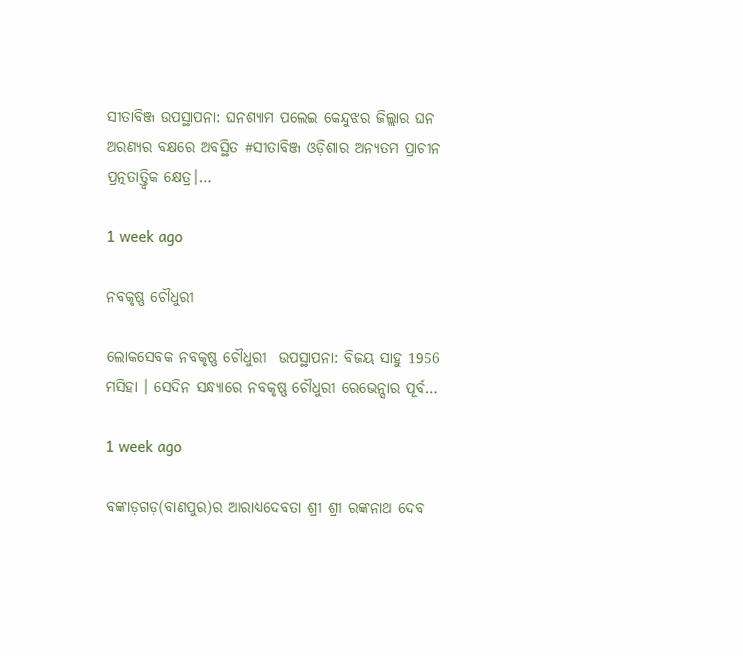ସୀତାବିଞ୍ଜ ଉପସ୍ଥାପନା: ଘନଶ୍ୟାମ ପଲେଇ କେନ୍ଦୁଝର ଜିଲ୍ଲାର ଘନ ଅରଣ୍ୟର ବକ୍ଷରେ ଅବସ୍ଥିତ #ସୀତାବିଞ୍ଜ ଓଡ଼ିଶାର ଅନ୍ୟତମ ପ୍ରାଚୀନ ପ୍ରତ୍ନତାତ୍ତ୍ୱିକ କ୍ଷେତ୍ର।…

1 week ago

ନବକୃଷ୍ଣ ଚୌଧୁରୀ

ଲୋକସେବକ ନବକୃଷ୍ଣ ଚୌଧୁରୀ  ଉପସ୍ଥାପନା: ବିଜୟ ସାହୁ 1956 ମସିହା । ସେଦିନ ସନ୍ଧ୍ୟାରେ ନବକୃଷ୍ଣ ଚୌଧୁରୀ ରେଭେନ୍ସାର ପୂର୍ବ…

1 week ago

ବଙ୍କାଡ଼ଗଡ଼(ବାଣପୁର)ର ଆରାଧ୍ୟଦେବତା ଶ୍ରୀ ଶ୍ରୀ ରଙ୍କନାଥ ଦେବ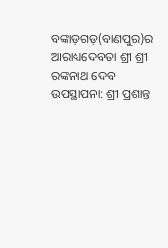ବଙ୍କାଡ଼ଗଡ଼(ବାଣପୁର)ର ଆରାଧ୍ୟଦେବତା ଶ୍ରୀ ଶ୍ରୀ ରଙ୍କନାଥ ଦେବ ଉପସ୍ଥାପନା: ଶ୍ରୀ ପ୍ରଶାନ୍ତ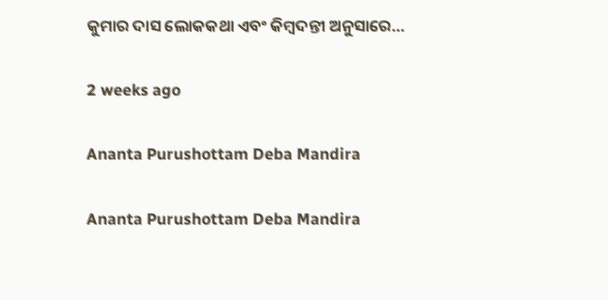କୁମାର ଦାସ ଲୋକକଥା ଏବଂ କିମ୍ବଦନ୍ତୀ ଅନୁସାରେ…

2 weeks ago

Ananta Purushottam Deba Mandira

Ananta Purushottam Deba Mandira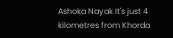Ashoka Nayak It's just 4 kilometres from Khorda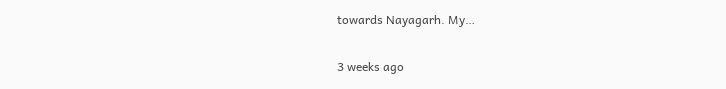towards Nayagarh. My…

3 weeks ago